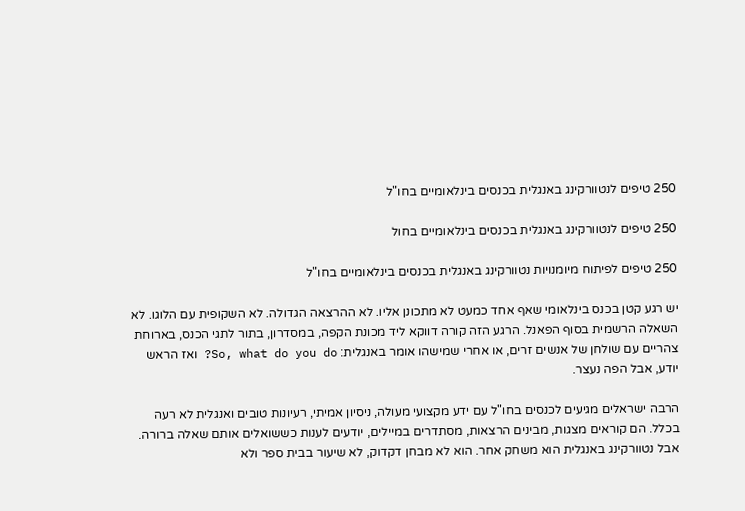250 טיפים לנטוורקינג באנגלית בכנסים בינלאומיים בחו"ל

250 טיפים לנטוורקינג באנגלית בכנסים בינלאומיים בחול

250 טיפים לפיתוח מיומנויות נטוורקינג באנגלית בכנסים בינלאומיים בחו"ל

יש רגע קטן בכנס בינלאומי שאף אחד כמעט לא מתכונן אליו. לא ההרצאה הגדולה. לא השקופית עם הלוגו. לא השאלה הרשמית בסוף הפאנל. הרגע הזה קורה דווקא ליד מכונת הקפה, במסדרון, בתור לתגי הכנס, בארוחת צהריים עם שולחן של אנשים זרים, או אחרי שמישהו אומר באנגלית: So, what do you do? ואז הראש יודע, אבל הפה נעצר.

הרבה ישראלים מגיעים לכנסים בחו"ל עם ידע מקצועי מעולה, ניסיון אמיתי, רעיונות טובים ואנגלית לא רעה בכלל. הם קוראים מצגות, מבינים הרצאות, מסתדרים במיילים, יודעים לענות כששואלים אותם שאלה ברורה. אבל נטוורקינג באנגלית הוא משחק אחר. הוא לא מבחן דקדוק, לא שיעור בבית ספר ולא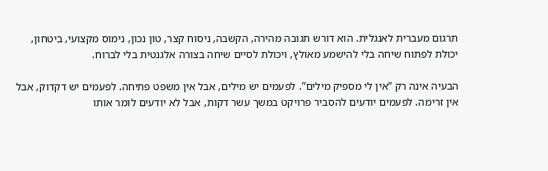תרגום מעברית לאנגלית. הוא דורש תגובה מהירה, הקשבה, ניסוח קצר, טון נכון, נימוס מקצועי, ביטחון, יכולת לפתוח שיחה בלי להישמע מאולץ, ויכולת לסיים שיחה בצורה אלגנטית בלי לברוח.

הבעיה אינה רק “אין לי מספיק מילים”. לפעמים יש מילים, אבל אין משפט פתיחה. לפעמים יש דקדוק, אבל אין זרימה. לפעמים יודעים להסביר פרויקט במשך עשר דקות, אבל לא יודעים לומר אותו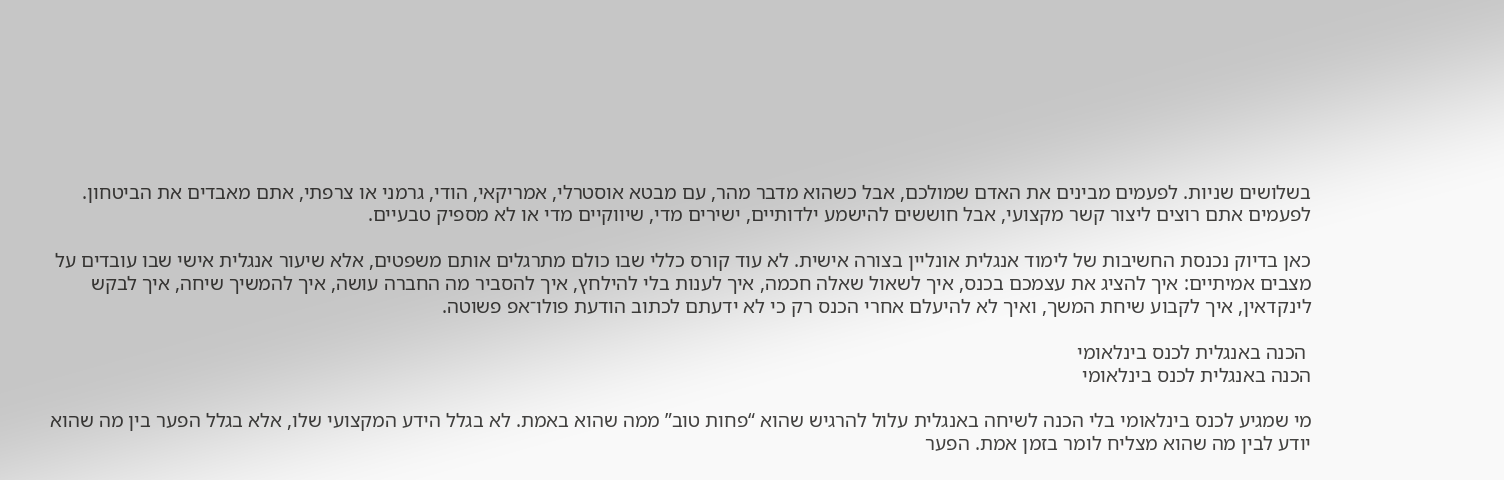בשלושים שניות. לפעמים מבינים את האדם שמולכם, אבל כשהוא מדבר מהר, עם מבטא אוסטרלי, אמריקאי, הודי, גרמני או צרפתי, אתם מאבדים את הביטחון. לפעמים אתם רוצים ליצור קשר מקצועי, אבל חוששים להישמע ילדותיים, ישירים מדי, שיווקיים מדי או לא מספיק טבעיים.

כאן בדיוק נכנסת החשיבות של לימוד אנגלית אונליין בצורה אישית. לא עוד קורס כללי שבו כולם מתרגלים אותם משפטים, אלא שיעור אנגלית אישי שבו עובדים על מצבים אמיתיים: איך להציג את עצמכם בכנס, איך לשאול שאלה חכמה, איך לענות בלי להילחץ, איך להסביר מה החברה עושה, איך להמשיך שיחה, איך לבקש לינקדאין, איך לקבוע שיחת המשך, ואיך לא להיעלם אחרי הכנס רק כי לא ידעתם לכתוב הודעת פולו־אפ פשוטה.

 הכנה באנגלית לכנס בינלאומי
הכנה באנגלית לכנס בינלאומי

מי שמגיע לכנס בינלאומי בלי הכנה לשיחה באנגלית עלול להרגיש שהוא “פחות טוב” ממה שהוא באמת. לא בגלל הידע המקצועי שלו, אלא בגלל הפער בין מה שהוא יודע לבין מה שהוא מצליח לומר בזמן אמת. הפער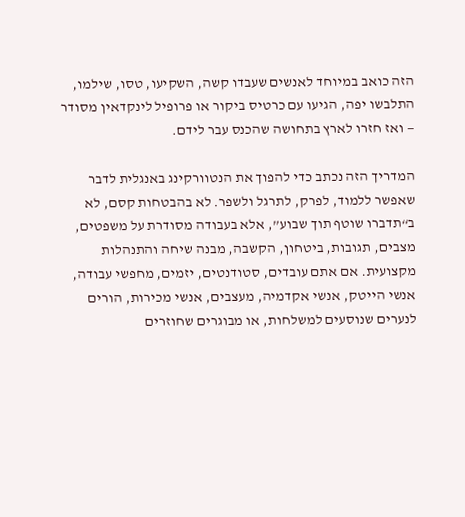הזה כואב במיוחד לאנשים שעבדו קשה, השקיעו, טסו, שילמו, התלבשו יפה, הגיעו עם כרטיס ביקור או פרופיל לינקדאין מסודר — ואז חזרו לארץ בתחושה שהכנס עבר לידם.

המדריך הזה נכתב כדי להפוך את הנטוורקינג באנגלית לדבר שאפשר ללמוד, לפרק, לתרגל ולשפר. לא בהבטחות קסם, לא ב“תדברו שוטף תוך שבוע”, אלא בעבודה מסודרת על משפטים, מצבים, תגובות, ביטחון, הקשבה, מבנה שיחה והתנהלות מקצועית. אם אתם עובדים, סטודנטים, יזמים, מחפשי עבודה, אנשי הייטק, אנשי אקדמיה, מעצבים, אנשי מכירות, הורים לנערים שנוסעים למשלחות, או מבוגרים שחוזרים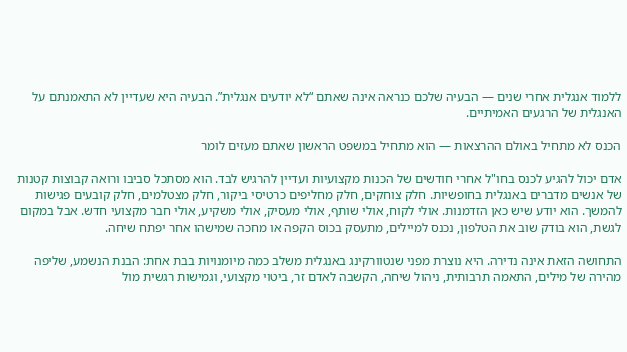ללמוד אנגלית אחרי שנים — הבעיה שלכם כנראה אינה שאתם “לא יודעים אנגלית”. הבעיה היא שעדיין לא התאמנתם על האנגלית של הרגעים האמיתיים.

הכנס לא מתחיל באולם ההרצאות — הוא מתחיל במשפט הראשון שאתם מעזים לומר

אדם יכול להגיע לכנס בחו"ל אחרי חודשים של הכנות מקצועיות ועדיין להרגיש לבד. הוא מסתכל סביבו ורואה קבוצות קטנות של אנשים מדברים באנגלית בחופשיות. חלק צוחקים, חלק מחליפים כרטיסי ביקור, חלק מצטלמים, חלק קובעים פגישות להמשך. הוא יודע שיש כאן הזדמנות. אולי לקוח, אולי שותף, אולי מעסיק, אולי משקיע, אולי חבר מקצועי חדש. אבל במקום לגשת, הוא בודק שוב את הטלפון, נכנס למיילים, מתעסק בכוס הקפה או מחכה שמישהו אחר יפתח שיחה.

התחושה הזאת אינה נדירה. היא נוצרת מפני שנטוורקינג באנגלית משלב כמה מיומנויות בבת אחת: הבנת הנשמע, שליפה מהירה של מילים, התאמה תרבותית, ניהול שיחה, הקשבה לאדם זר, ביטוי מקצועי, וגמישות רגשית מול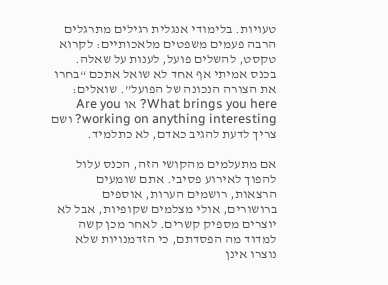טעויות. בלימודי אנגלית רגילים מתרגלים הרבה פעמים משפטים מלאכותיים: לקרוא טקסט, להשלים פועל, לענות על שאלה. בכנס אמיתי אף אחד לא שואל אתכם “בחרו את הצורה הנכונה של הפועל”. שואלים: What brings you here? או Are you working on anything interesting? ושם צריך לדעת להגיב כאדם, לא כתלמיד.

אם מתעלמים מהקושי הזה, הכנס עלול להפוך לאירוע פסיבי. אתם שומעים הרצאות, רושמים הערות, אוספים ברושורים, אולי מצלמים שקופיות, אבל לא יוצרים מספיק קשרים. לאחר מכן קשה למדוד מה הפסדתם, כי הזדמנויות שלא נוצרו אינן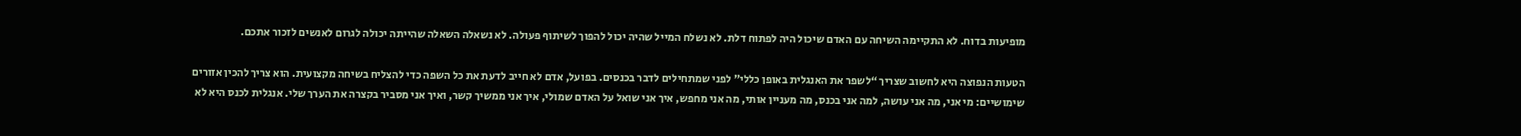מופיעות בדוח. לא התקיימה השיחה עם האדם שיכול היה לפתוח דלת. לא נשלח המייל שהיה יכול להפוך לשיתוף פעולה. לא נשאלה השאלה שהייתה יכולה לגרום לאנשים לזכור אתכם.

הטעות הנפוצה היא לחשוב שצריך “לשפר את האנגלית באופן כללי” לפני שמתחילים לדבר בכנסים. בפועל, אדם לא חייב לדעת את כל השפה כדי להצליח בשיחה מקצועית. הוא צריך להכין אזורים שימושיים: מי אני, מה אני עושה, למה אני בכנס, מה מעניין אותי, מה אני מחפש, איך אני שואל על האדם שמולי, איך אני ממשיך קשר, ואיך אני מסביר בקצרה את הערך שלי. אנגלית לכנס היא לא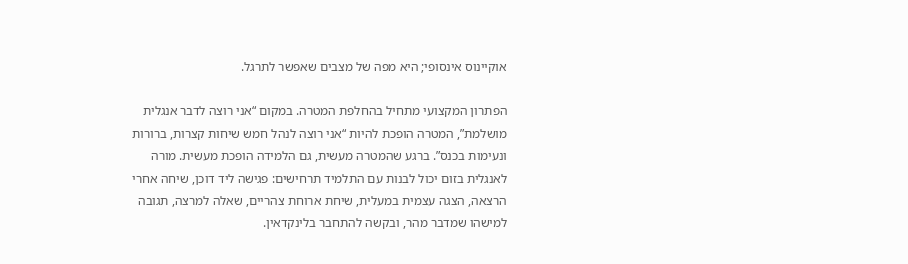אוקיינוס אינסופי; היא מפה של מצבים שאפשר לתרגל.

הפתרון המקצועי מתחיל בהחלפת המטרה. במקום “אני רוצה לדבר אנגלית מושלמת”, המטרה הופכת להיות “אני רוצה לנהל חמש שיחות קצרות, ברורות ונעימות בכנס”. ברגע שהמטרה מעשית, גם הלמידה הופכת מעשית. מורה לאנגלית בזום יכול לבנות עם התלמיד תרחישים: פגישה ליד דוכן, שיחה אחרי הרצאה, הצגה עצמית במעלית, שיחת ארוחת צהריים, שאלה למרצה, תגובה למישהו שמדבר מהר, ובקשה להתחבר בלינקדאין.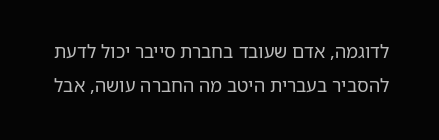לדוגמה, אדם שעובד בחברת סייבר יכול לדעת להסביר בעברית היטב מה החברה עושה, אבל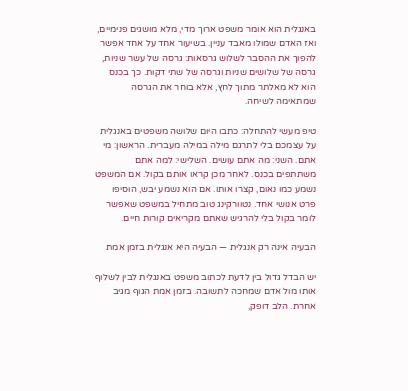באנגלית הוא אומר משפט ארוך מדי, מלא מושגים פנימיים, ואז האדם שמולו מאבד עניין. בשיעור אחד על אחד אפשר להפוך את ההסבר לשלוש גרסאות: גרסה של עשר שניות, גרסה של שלושים שניות וגרסה של שתי דקות. כך בכנס הוא לא מאלתר מתוך לחץ, אלא בוחר את הגרסה שמתאימה לשיחה.

טיפ מעשי להתחלה: כתבו היום שלושה משפטים באנגלית על עצמכם בלי לתרגם מילה במילה מעברית. הראשון: מי אתם. השני: מה אתם עושים. השלישי: למה אתם משתתפים בכנס. לאחר מכן קראו אותם בקול. אם המשפט נשמע כמו נאום, קצרו אותו. אם הוא נשמע יבש, הוסיפו פרט אנושי אחד. נטוורקינג טוב מתחיל במשפט שאפשר לומר בקול בלי להרגיש שאתם מקריאים קורות חיים.

הבעיה אינה רק אנגלית — הבעיה היא אנגלית בזמן אמת

יש הבדל גדול בין לדעת לכתוב משפט באנגלית לבין לשלוף אותו מול אדם שמחכה לתשובה. בזמן אמת הגוף מגיב אחרת. הלב דופק,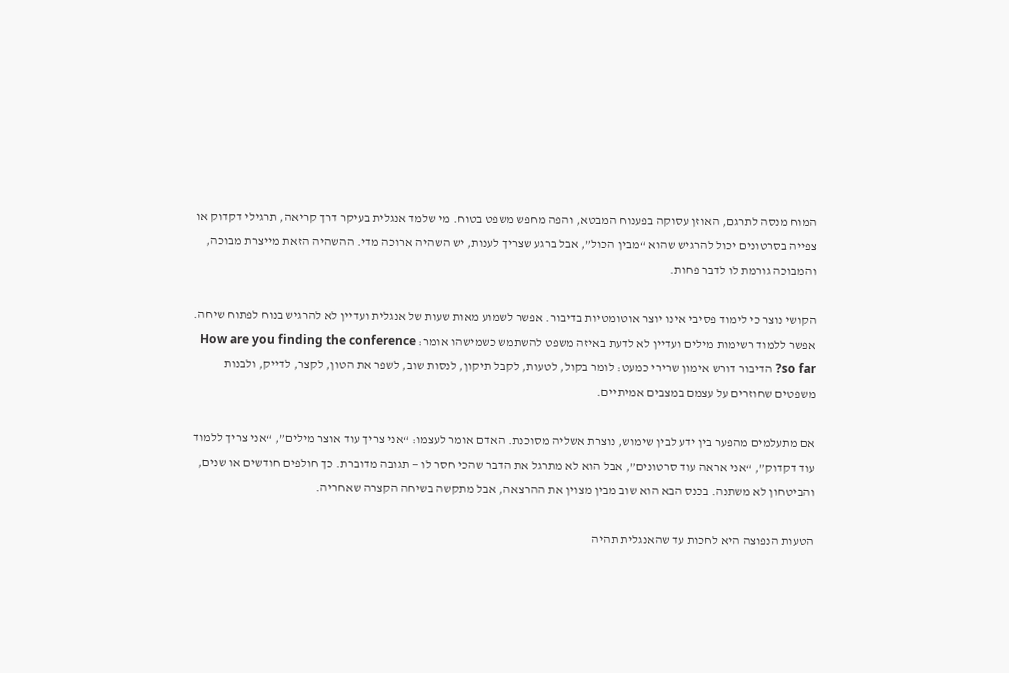המוח מנסה לתרגם, האוזן עסוקה בפענוח המבטא, והפה מחפש משפט בטוח. מי שלמד אנגלית בעיקר דרך קריאה, תרגילי דקדוק או צפייה בסרטונים יכול להרגיש שהוא “מבין הכול”, אבל ברגע שצריך לענות, יש השהיה ארוכה מדי. ההשהיה הזאת מייצרת מבוכה, והמבוכה גורמת לו לדבר פחות.

הקושי נוצר כי לימוד פסיבי אינו יוצר אוטומטיות בדיבור. אפשר לשמוע מאות שעות של אנגלית ועדיין לא להרגיש בנוח לפתוח שיחה. אפשר ללמוד רשימות מילים ועדיין לא לדעת באיזה משפט להשתמש כשמישהו אומר: How are you finding the conference so far? הדיבור דורש אימון שרירי כמעט: לומר בקול, לטעות, לקבל תיקון, לנסות שוב, לשפר את הטון, לקצר, לדייק, ולבנות משפטים שחוזרים על עצמם במצבים אמיתיים.

אם מתעלמים מהפער בין ידע לבין שימוש, נוצרת אשליה מסוכנת. האדם אומר לעצמו: “אני צריך עוד אוצר מילים”, “אני צריך ללמוד עוד דקדוק”, “אני אראה עוד סרטונים”, אבל הוא לא מתרגל את הדבר שהכי חסר לו — תגובה מדוברת. כך חולפים חודשים או שנים, והביטחון לא משתנה. בכנס הבא הוא שוב מבין מצוין את ההרצאה, אבל מתקשה בשיחה הקצרה שאחריה.

הטעות הנפוצה היא לחכות עד שהאנגלית תהיה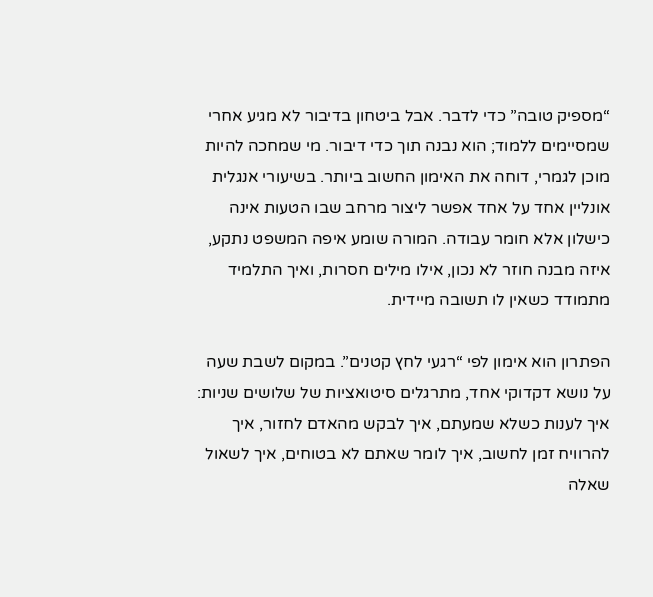“מספיק טובה” כדי לדבר. אבל ביטחון בדיבור לא מגיע אחרי שמסיימים ללמוד; הוא נבנה תוך כדי דיבור. מי שמחכה להיות מוכן לגמרי, דוחה את האימון החשוב ביותר. בשיעורי אנגלית אונליין אחד על אחד אפשר ליצור מרחב שבו הטעות אינה כישלון אלא חומר עבודה. המורה שומע איפה המשפט נתקע, איזה מבנה חוזר לא נכון, אילו מילים חסרות, ואיך התלמיד מתמודד כשאין לו תשובה מיידית.

הפתרון הוא אימון לפי “רגעי לחץ קטנים”. במקום לשבת שעה על נושא דקדוקי אחד, מתרגלים סיטואציות של שלושים שניות: איך לענות כשלא שמעתם, איך לבקש מהאדם לחזור, איך להרוויח זמן לחשוב, איך לומר שאתם לא בטוחים, איך לשאול שאלה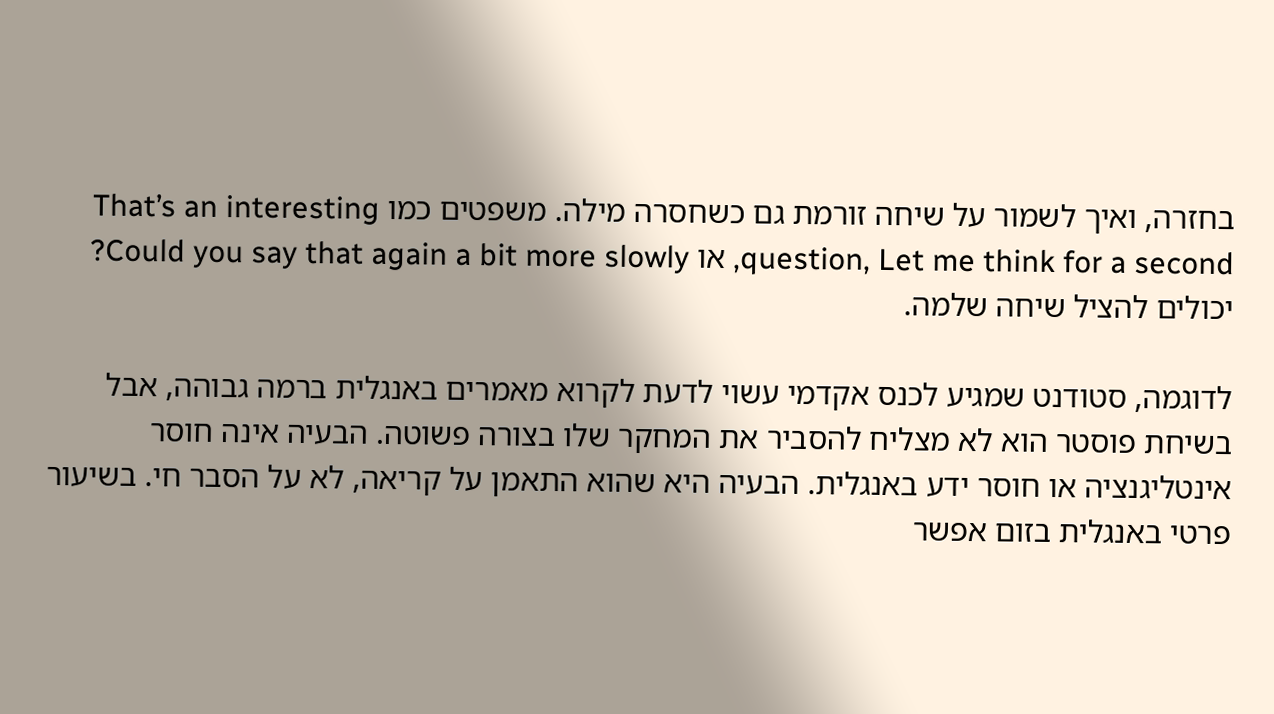בחזרה, ואיך לשמור על שיחה זורמת גם כשחסרה מילה. משפטים כמו That’s an interesting question, Let me think for a second, או Could you say that again a bit more slowly? יכולים להציל שיחה שלמה.

לדוגמה, סטודנט שמגיע לכנס אקדמי עשוי לדעת לקרוא מאמרים באנגלית ברמה גבוהה, אבל בשיחת פוסטר הוא לא מצליח להסביר את המחקר שלו בצורה פשוטה. הבעיה אינה חוסר אינטליגנציה או חוסר ידע באנגלית. הבעיה היא שהוא התאמן על קריאה, לא על הסבר חי. בשיעור פרטי באנגלית בזום אפשר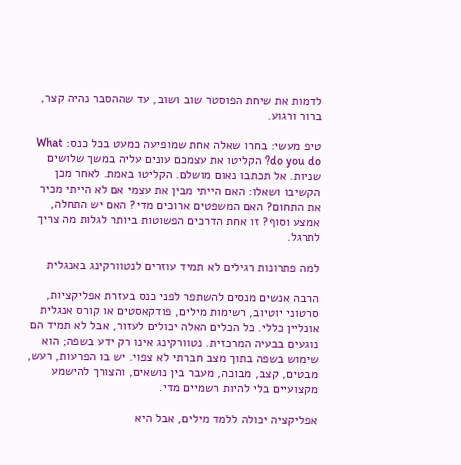לדמות את שיחת הפוסטר שוב ושוב, עד שההסבר נהיה קצר, ברור ורגוע.

טיפ מעשי: בחרו שאלה אחת שמופיעה כמעט בכל כנס: What do you do? הקליטו את עצמכם עונים עליה במשך שלושים שניות. אל תכתבו נאום מושלם. הקליטו באמת. לאחר מכן הקשיבו ושאלו: האם הייתי מבין את עצמי אם לא הייתי מכיר את התחום? האם המשפטים ארוכים מדי? האם יש התחלה, אמצע וסוף? זו אחת הדרכים הפשוטות ביותר לגלות מה צריך לתרגל.

למה פתרונות רגילים לא תמיד עוזרים לנטוורקינג באנגלית

הרבה אנשים מנסים להשתפר לפני כנס בעזרת אפליקציות, סרטוני יוטיוב, רשימות מילים, פודקאסטים או קורס אנגלית אונליין כללי. כל הכלים האלה יכולים לעזור, אבל לא תמיד הם נוגעים בבעיה המרכזית. נטוורקינג אינו רק ידע בשפה; הוא שימוש בשפה בתוך מצב חברתי לא צפוי. יש בו הפרעות, רעש, מבטים, קצב, מבוכה, מעבר בין נושאים, והצורך להישמע מקצועיים בלי להיות רשמיים מדי.

אפליקציה יכולה ללמד מילים, אבל היא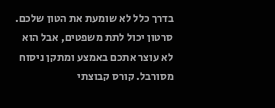בדרך כלל לא שומעת את הטון שלכם. סרטון יכול לתת משפטים, אבל הוא לא עוצר אתכם באמצע ומתקן ניסוח מסורבל. קורס קבוצתי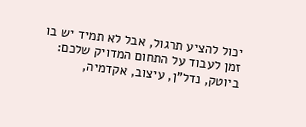יכול להציע תרגול, אבל לא תמיד יש בו זמן לעבוד על התחום המדויק שלכם: ביוטק, נדל"ן, עיצוב, אקדמיה,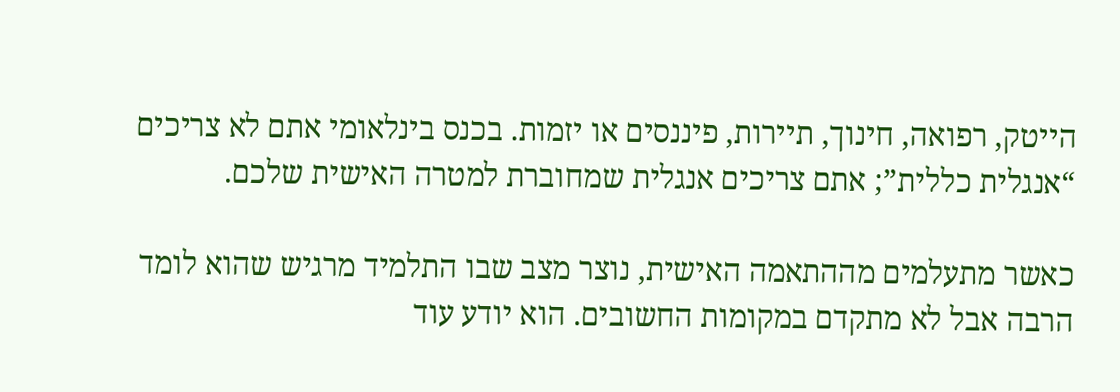הייטק, רפואה, חינוך, תיירות, פיננסים או יזמות. בכנס בינלאומי אתם לא צריכים “אנגלית כללית”; אתם צריכים אנגלית שמחוברת למטרה האישית שלכם.

כאשר מתעלמים מההתאמה האישית, נוצר מצב שבו התלמיד מרגיש שהוא לומד הרבה אבל לא מתקדם במקומות החשובים. הוא יודע עוד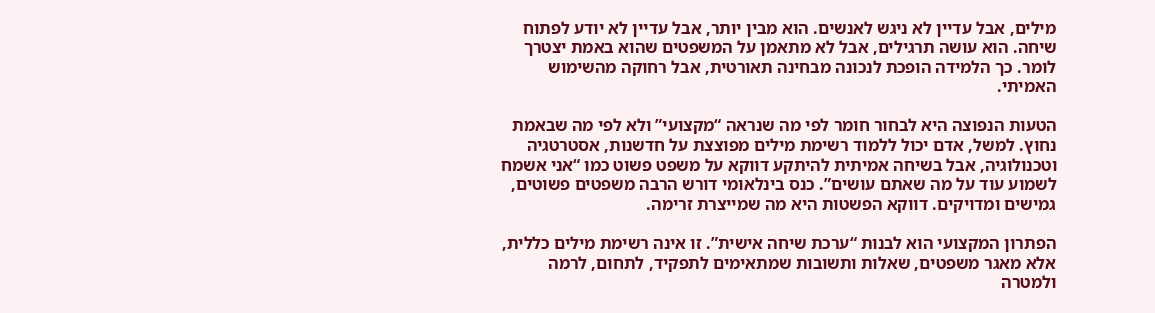מילים, אבל עדיין לא ניגש לאנשים. הוא מבין יותר, אבל עדיין לא יודע לפתוח שיחה. הוא עושה תרגילים, אבל לא מתאמן על המשפטים שהוא באמת יצטרך לומר. כך הלמידה הופכת לנכונה מבחינה תאורטית, אבל רחוקה מהשימוש האמיתי.

הטעות הנפוצה היא לבחור חומר לפי מה שנראה “מקצועי” ולא לפי מה שבאמת נחוץ. למשל, אדם יכול ללמוד רשימת מילים מפוצצת על חדשנות, אסטרטגיה וטכנולוגיה, אבל בשיחה אמיתית להיתקע דווקא על משפט פשוט כמו “אני אשמח לשמוע עוד על מה שאתם עושים”. כנס בינלאומי דורש הרבה משפטים פשוטים, גמישים ומדויקים. דווקא הפשטות היא מה שמייצרת זרימה.

הפתרון המקצועי הוא לבנות “ערכת שיחה אישית”. זו אינה רשימת מילים כללית, אלא מאגר משפטים, שאלות ותשובות שמתאימים לתפקיד, לתחום, לרמה ולמטרה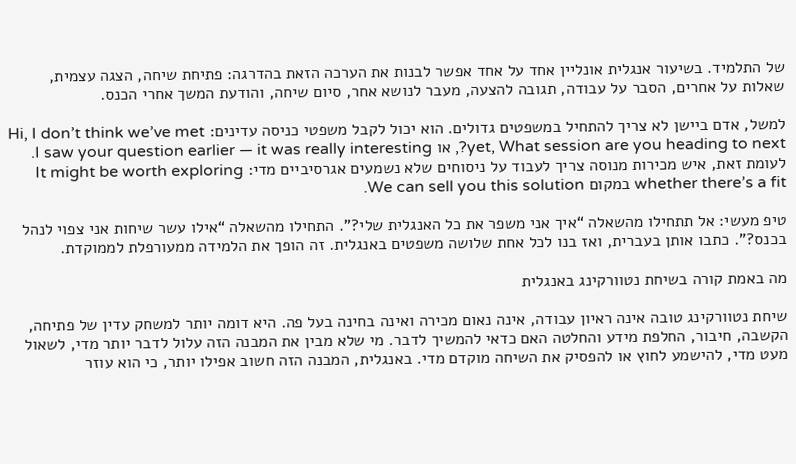של התלמיד. בשיעור אנגלית אונליין אחד על אחד אפשר לבנות את הערכה הזאת בהדרגה: פתיחת שיחה, הצגה עצמית, שאלות על אחרים, הסבר על עבודה, תגובה להצעה, מעבר לנושא אחר, סיום שיחה, והודעת המשך אחרי הכנס.

למשל, אדם ביישן לא צריך להתחיל במשפטים גדולים. הוא יכול לקבל משפטי כניסה עדינים: Hi, I don’t think we’ve met yet, What session are you heading to next?, או I saw your question earlier — it was really interesting. לעומת זאת, איש מכירות מנוסה צריך לעבוד על ניסוחים שלא נשמעים אגרסיביים מדי: It might be worth exploring whether there’s a fit במקום We can sell you this solution.

טיפ מעשי: אל תתחילו מהשאלה “איך אני משפר את כל האנגלית שלי?”. התחילו מהשאלה “אילו עשר שיחות אני צפוי לנהל בכנס?”. כתבו אותן בעברית, ואז בנו לכל אחת שלושה משפטים באנגלית. זה הופך את הלמידה ממעורפלת לממוקדת.

מה באמת קורה בשיחת נטוורקינג באנגלית

שיחת נטוורקינג טובה אינה ראיון עבודה, אינה נאום מכירה ואינה בחינה בעל פה. היא דומה יותר למשחק עדין של פתיחה, הקשבה, חיבור, החלפת מידע והחלטה האם כדאי להמשיך לדבר. מי שלא מבין את המבנה הזה עלול לדבר יותר מדי, לשאול מעט מדי, להישמע לחוץ או להפסיק את השיחה מוקדם מדי. באנגלית, המבנה הזה חשוב אפילו יותר, כי הוא עוזר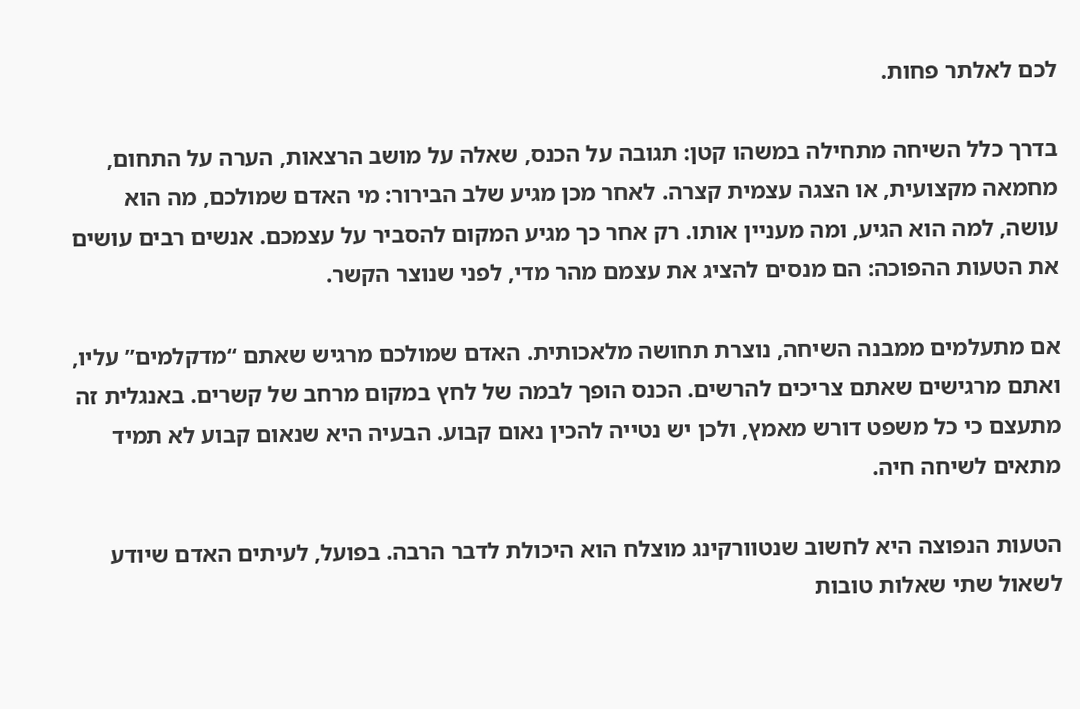לכם לאלתר פחות.

בדרך כלל השיחה מתחילה במשהו קטן: תגובה על הכנס, שאלה על מושב הרצאות, הערה על התחום, מחמאה מקצועית, או הצגה עצמית קצרה. לאחר מכן מגיע שלב הבירור: מי האדם שמולכם, מה הוא עושה, למה הוא הגיע, ומה מעניין אותו. רק אחר כך מגיע המקום להסביר על עצמכם. אנשים רבים עושים את הטעות ההפוכה: הם מנסים להציג את עצמם מהר מדי, לפני שנוצר הקשר.

אם מתעלמים ממבנה השיחה, נוצרת תחושה מלאכותית. האדם שמולכם מרגיש שאתם “מדקלמים” עליו, ואתם מרגישים שאתם צריכים להרשים. הכנס הופך לבמה של לחץ במקום מרחב של קשרים. באנגלית זה מתעצם כי כל משפט דורש מאמץ, ולכן יש נטייה להכין נאום קבוע. הבעיה היא שנאום קבוע לא תמיד מתאים לשיחה חיה.

הטעות הנפוצה היא לחשוב שנטוורקינג מוצלח הוא היכולת לדבר הרבה. בפועל, לעיתים האדם שיודע לשאול שתי שאלות טובות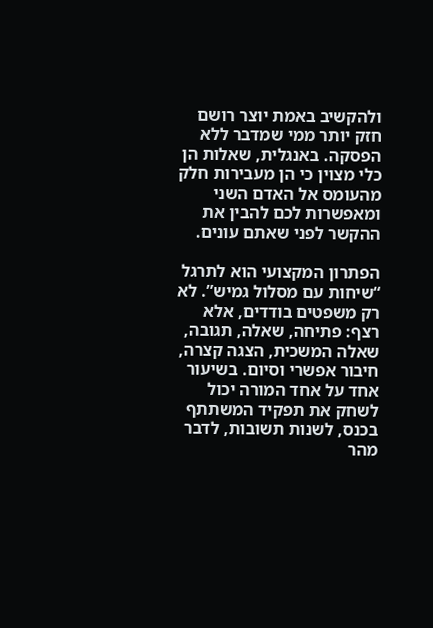ולהקשיב באמת יוצר רושם חזק יותר ממי שמדבר ללא הפסקה. באנגלית, שאלות הן כלי מצוין כי הן מעבירות חלק מהעומס אל האדם השני ומאפשרות לכם להבין את ההקשר לפני שאתם עונים.

הפתרון המקצועי הוא לתרגל “שיחות עם מסלול גמיש”. לא רק משפטים בודדים, אלא רצף: פתיחה, שאלה, תגובה, שאלה המשכית, הצגה קצרה, חיבור אפשרי וסיום. בשיעור אחד על אחד המורה יכול לשחק את תפקיד המשתתף בכנס, לשנות תשובות, לדבר מהר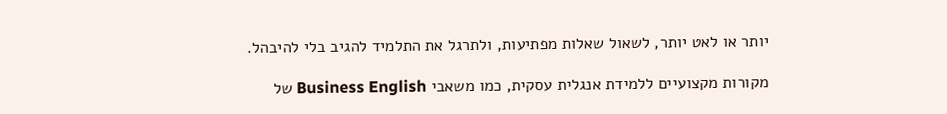יותר או לאט יותר, לשאול שאלות מפתיעות, ולתרגל את התלמיד להגיב בלי להיבהל.

מקורות מקצועיים ללמידת אנגלית עסקית, כמו משאבי Business English של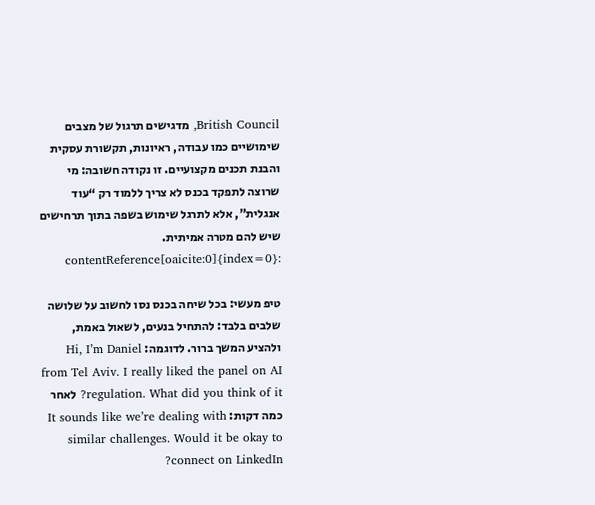British Council, מדגישים תרגול של מצבים שימושיים כמו עבודה, ראיונות, תקשורת עסקית והבנת תכנים מקצועיים. זו נקודה חשובה: מי שרוצה לתפקד בכנס לא צריך ללמוד רק “עוד אנגלית”, אלא לתרגל שימוש בשפה בתוך תרחישים שיש להם מטרה אמיתית. :contentReference[oaicite:0]{index=0}

טיפ מעשי: בכל שיחה בכנס נסו לחשוב על שלושה שלבים בלבד: להתחיל בנעים, לשאול באמת, ולהציע המשך ברור. לדוגמה: Hi, I’m Daniel from Tel Aviv. I really liked the panel on AI regulation. What did you think of it? לאחר כמה דקות: It sounds like we’re dealing with similar challenges. Would it be okay to connect on LinkedIn?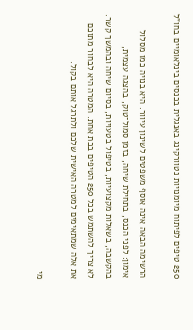250 טיפים לפיתוח מיומנויות נטוורקינג באנגלית בכנסים בינלאומיים בחו"ל

הרשימה הבאה אינה אוסף משפטים לשינון עיוור. היא בנויה כמו מסלול אימון: לפני הכנס, בתחילת שיחה, בזמן סמול־טוק, בהצגה עצמית, בהקשבה, בשאלות מקצועיות, בטיפול בטעויות, בסיום שיחה ובהמשך קשר. לא צריך להשתמש בכל 250 הטיפים בבת אחת. המטרה היא לבחור מתוכם את אלה שמתאימים למטרה האישית שלכם ולתרגל אותם בקול.

מי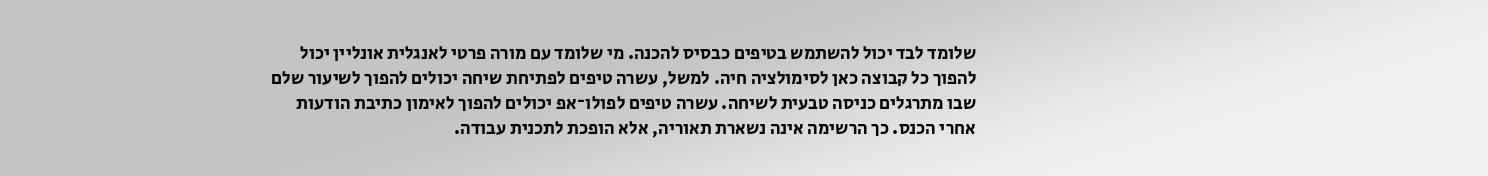שלומד לבד יכול להשתמש בטיפים כבסיס להכנה. מי שלומד עם מורה פרטי לאנגלית אונליין יכול להפוך כל קבוצה כאן לסימולציה חיה. למשל, עשרה טיפים לפתיחת שיחה יכולים להפוך לשיעור שלם שבו מתרגלים כניסה טבעית לשיחה. עשרה טיפים לפולו־אפ יכולים להפוך לאימון כתיבת הודעות אחרי הכנס. כך הרשימה אינה נשארת תאוריה, אלא הופכת לתכנית עבודה.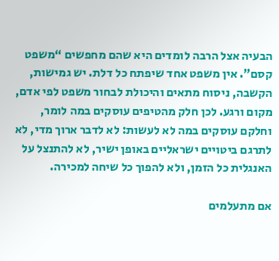הבעיה אצל הרבה לומדים היא שהם מחפשים “משפט קסם”. אין משפט אחד שיפתח כל דלת. יש גמישות, הקשבה, ניסוח מתאים והיכולת לבחור משפט לפי אדם, מקום ורגע. לכן חלק מהטיפים עוסקים במה לומר, וחלקם עוסקים במה לא לעשות: לא לדבר ארוך מדי, לא לתרגם ביטויים ישראליים באופן ישיר, לא להתנצל על האנגלית כל הזמן, ולא להפוך כל שיחה למכירה.

אם מתעלמים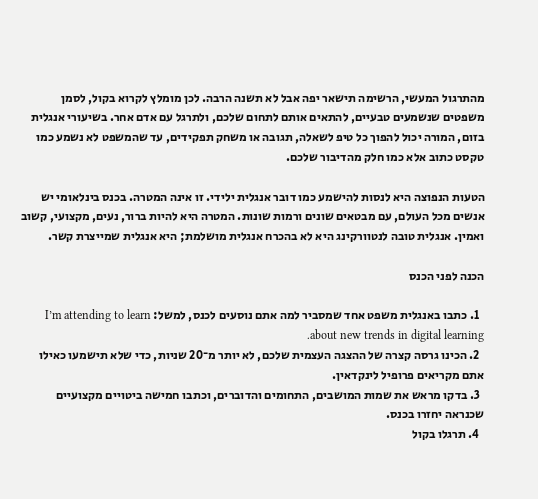מהתרגול המעשי, הרשימה תישאר יפה אבל לא תשנה הרבה. לכן מומלץ לקרוא בקול, לסמן משפטים שנשמעים טבעיים, להתאים אותם לתחום שלכם, ולתרגל עם אדם אחר. בשיעורי אנגלית בזום, המורה יכול להפוך כל טיפ לשאלה, תגובה או משחק תפקידים, עד שהמשפט לא נשמע כמו טקסט כתוב אלא כמו חלק מהדיבור שלכם.

הטעות הנפוצה היא לנסות להישמע כמו דובר אנגלית ילידי. זו אינה המטרה. בכנס בינלאומי יש אנשים מכל העולם, עם מבטאים שונים ורמות שונות. המטרה היא להיות ברור, נעים, מקצועי, קשוב ואמין. אנגלית טובה לנטוורקינג היא לא בהכרח אנגלית מושלמת; היא אנגלית שמייצרת קשר.

הכנה לפני הכנס

  1. כתבו באנגלית משפט אחד שמסביר למה אתם נוסעים לכנס, למשל: I’m attending to learn about new trends in digital learning.
  2. הכינו גרסה קצרה של ההצגה העצמית שלכם, לא יותר מ־20 שניות, כדי שלא תישמעו כאילו אתם מקריאים פרופיל לינקדאין.
  3. בדקו מראש את שמות המושבים, התחומים והדוברים, וכתבו חמישה ביטויים מקצועיים שכנראה יחזרו בכנס.
  4. תרגלו בקול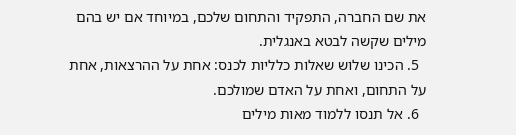את שם החברה, התפקיד והתחום שלכם, במיוחד אם יש בהם מילים שקשה לבטא באנגלית.
  5. הכינו שלוש שאלות כלליות לכנס: אחת על ההרצאות, אחת על התחום, ואחת על האדם שמולכם.
  6. אל תנסו ללמוד מאות מילים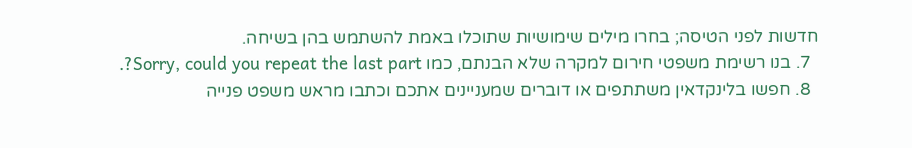חדשות לפני הטיסה; בחרו מילים שימושיות שתוכלו באמת להשתמש בהן בשיחה.
  7. בנו רשימת משפטי חירום למקרה שלא הבנתם, כמו Sorry, could you repeat the last part?.
  8. חפשו בלינקדאין משתתפים או דוברים שמעניינים אתכם וכתבו מראש משפט פנייה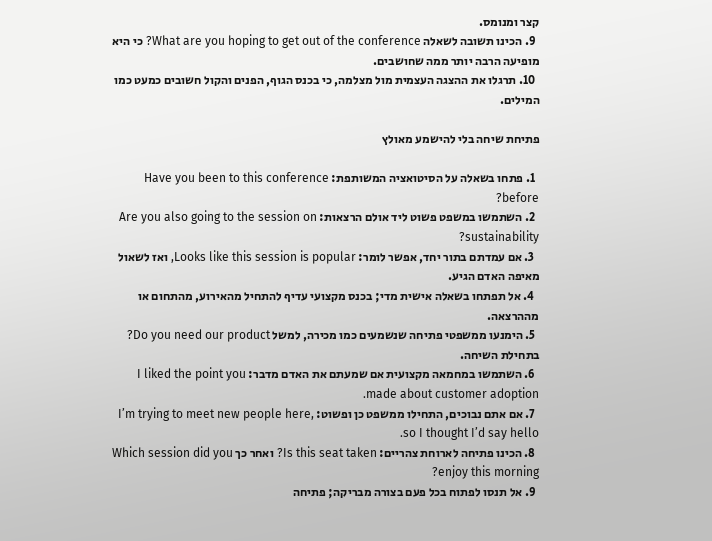קצר ומנומס.
  9. הכינו תשובה לשאלה What are you hoping to get out of the conference? כי היא מופיעה הרבה יותר ממה שחושבים.
  10. תרגלו את ההצגה העצמית מול מצלמה, כי בכנס הגוף, הפנים והקול חשובים כמעט כמו המילים.

פתיחת שיחה בלי להישמע מאולץ

  1. פתחו בשאלה על הסיטואציה המשותפת: Have you been to this conference before?
  2. השתמשו במשפט פשוט ליד אולם הרצאות: Are you also going to the session on sustainability?
  3. אם עמדתם בתור יחד, אפשר לומר: Looks like this session is popular, ואז לשאול מאיפה האדם הגיע.
  4. אל תפתחו בשאלה אישית מדי; בכנס מקצועי עדיף להתחיל מהאירוע, מהתחום או מההרצאה.
  5. הימנעו ממשפטי פתיחה שנשמעים כמו מכירה, למשל Do you need our product? בתחילת השיחה.
  6. השתמשו במחמאה מקצועית אם שמעתם את האדם מדבר: I liked the point you made about customer adoption.
  7. אם אתם נבוכים, התחילו ממשפט כן ופשוט: I’m trying to meet new people here, so I thought I’d say hello.
  8. הכינו פתיחה לארוחת צהריים: Is this seat taken? ואחר כך Which session did you enjoy this morning?
  9. אל תנסו לפתוח בכל פעם בצורה מבריקה; פתיחה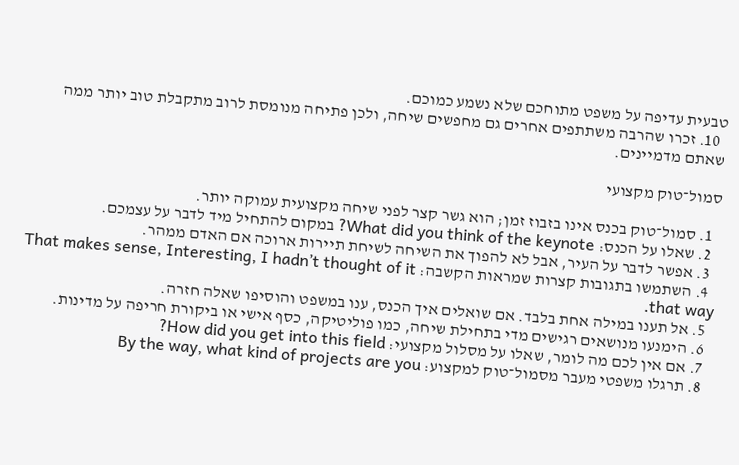טבעית עדיפה על משפט מתוחכם שלא נשמע כמוכם.
  10. זכרו שהרבה משתתפים אחרים גם מחפשים שיחה, ולכן פתיחה מנומסת לרוב מתקבלת טוב יותר ממה שאתם מדמיינים.

סמול־טוק מקצועי

  1. סמול־טוק בכנס אינו בזבוז זמן; הוא גשר קצר לפני שיחה מקצועית עמוקה יותר.
  2. שאלו על הכנס: What did you think of the keynote? במקום להתחיל מיד לדבר על עצמכם.
  3. אפשר לדבר על העיר, אבל לא להפוך את השיחה לשיחת תיירות ארוכה אם האדם ממהר.
  4. השתמשו בתגובות קצרות שמראות הקשבה: That makes sense, Interesting, I hadn’t thought of it that way.
  5. אל תענו במילה אחת בלבד. אם שואלים איך הכנס, ענו במשפט והוסיפו שאלה חזרה.
  6. הימנעו מנושאים רגישים מדי בתחילת שיחה, כמו פוליטיקה, כסף אישי או ביקורת חריפה על מדינות.
  7. אם אין לכם מה לומר, שאלו על מסלול מקצועי: How did you get into this field?
  8. תרגלו משפטי מעבר מסמול־טוק למקצוע: By the way, what kind of projects are you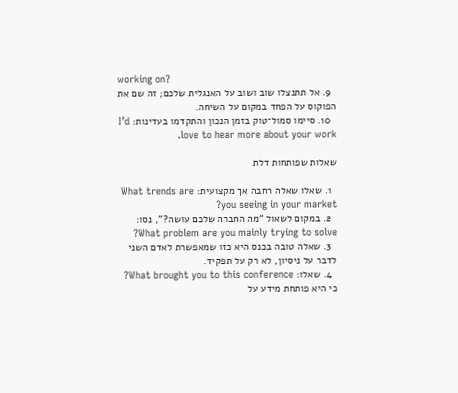working on?
  9. אל תתנצלו שוב ושוב על האנגלית שלכם; זה שם את הפוקוס על הפחד במקום על השיחה.
  10. סיימו סמול־טוק בזמן הנכון והתקדמו בעדינות: I’d love to hear more about your work.

שאלות שפותחות דלת

  1. שאלו שאלה רחבה אך מקצועית: What trends are you seeing in your market?
  2. במקום לשאול “מה החברה שלכם עושה?”, נסו: What problem are you mainly trying to solve?
  3. שאלה טובה בכנס היא כזו שמאפשרת לאדם השני לדבר על ניסיון, לא רק על תפקיד.
  4. שאלו: What brought you to this conference? כי היא פותחת מידע על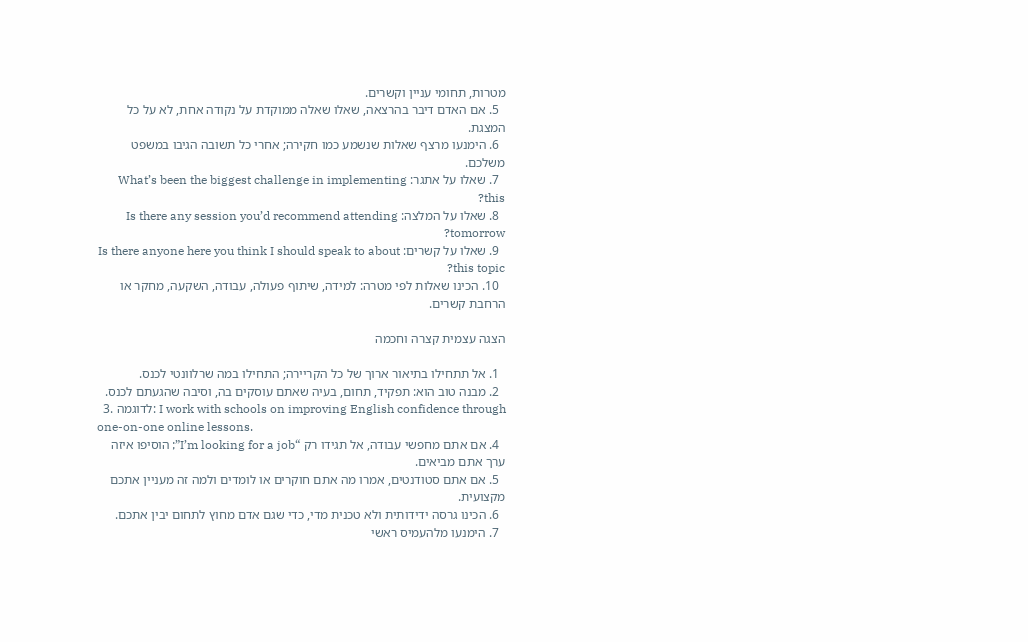מטרות, תחומי עניין וקשרים.
  5. אם האדם דיבר בהרצאה, שאלו שאלה ממוקדת על נקודה אחת, לא על כל המצגת.
  6. הימנעו מרצף שאלות שנשמע כמו חקירה; אחרי כל תשובה הגיבו במשפט משלכם.
  7. שאלו על אתגר: What’s been the biggest challenge in implementing this?
  8. שאלו על המלצה: Is there any session you’d recommend attending tomorrow?
  9. שאלו על קשרים: Is there anyone here you think I should speak to about this topic?
  10. הכינו שאלות לפי מטרה: למידה, שיתוף פעולה, עבודה, השקעה, מחקר או הרחבת קשרים.

הצגה עצמית קצרה וחכמה

  1. אל תתחילו בתיאור ארוך של כל הקריירה; התחילו במה שרלוונטי לכנס.
  2. מבנה טוב הוא: תפקיד, תחום, בעיה שאתם עוסקים בה, וסיבה שהגעתם לכנס.
  3. לדוגמה: I work with schools on improving English confidence through one-on-one online lessons.
  4. אם אתם מחפשי עבודה, אל תגידו רק “I’m looking for a job”; הוסיפו איזה ערך אתם מביאים.
  5. אם אתם סטודנטים, אמרו מה אתם חוקרים או לומדים ולמה זה מעניין אתכם מקצועית.
  6. הכינו גרסה ידידותית ולא טכנית מדי, כדי שגם אדם מחוץ לתחום יבין אתכם.
  7. הימנעו מלהעמיס ראשי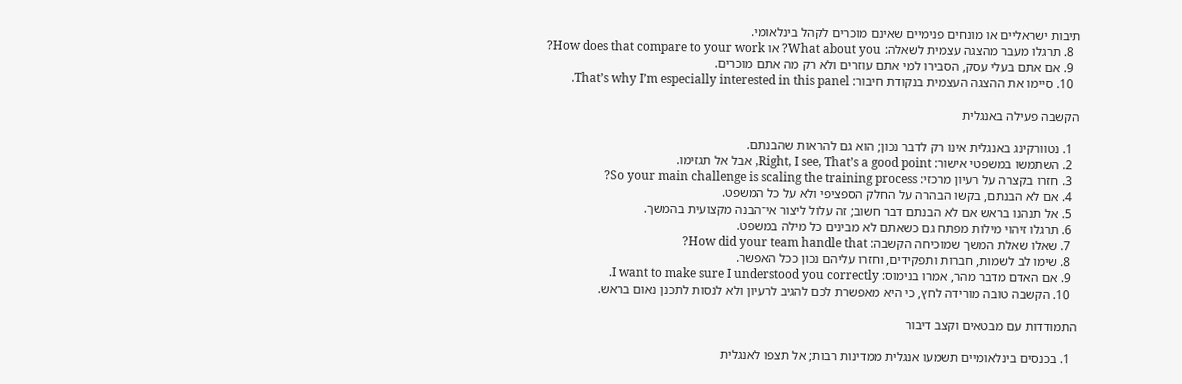תיבות ישראליים או מונחים פנימיים שאינם מוכרים לקהל בינלאומי.
  8. תרגלו מעבר מהצגה עצמית לשאלה: What about you? או How does that compare to your work?
  9. אם אתם בעלי עסק, הסבירו למי אתם עוזרים ולא רק מה אתם מוכרים.
  10. סיימו את ההצגה העצמית בנקודת חיבור: That’s why I’m especially interested in this panel.

הקשבה פעילה באנגלית

  1. נטוורקינג באנגלית אינו רק לדבר נכון; הוא גם להראות שהבנתם.
  2. השתמשו במשפטי אישור: Right, I see, That’s a good point, אבל אל תגזימו.
  3. חזרו בקצרה על רעיון מרכזי: So your main challenge is scaling the training process?
  4. אם לא הבנתם, בקשו הבהרה על החלק הספציפי ולא על כל המשפט.
  5. אל תנהנו בראש אם לא הבנתם דבר חשוב; זה עלול ליצור אי־הבנה מקצועית בהמשך.
  6. תרגלו זיהוי מילות מפתח גם כשאתם לא מבינים כל מילה במשפט.
  7. שאלו שאלת המשך שמוכיחה הקשבה: How did your team handle that?
  8. שימו לב לשמות, חברות ותפקידים, וחזרו עליהם נכון ככל האפשר.
  9. אם האדם מדבר מהר, אמרו בנימוס: I want to make sure I understood you correctly.
  10. הקשבה טובה מורידה לחץ, כי היא מאפשרת לכם להגיב לרעיון ולא לנסות לתכנן נאום בראש.

התמודדות עם מבטאים וקצב דיבור

  1. בכנסים בינלאומיים תשמעו אנגלית ממדינות רבות; אל תצפו לאנגלית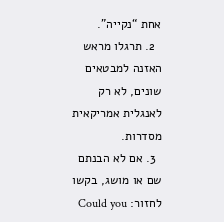אחת “נקייה”.
  2. תרגלו מראש האזנה למבטאים שונים, לא רק לאנגלית אמריקאית מסדרות.
  3. אם לא הבנתם שם או מושג, בקשו לחזור: Could you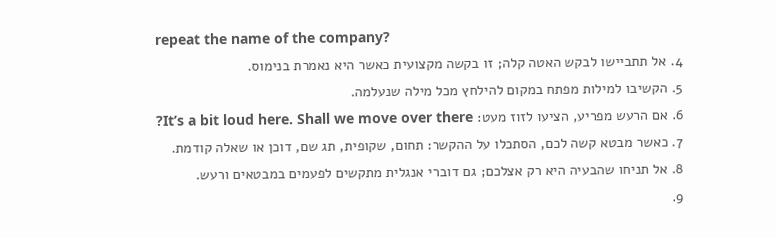repeat the name of the company?
  4. אל תתביישו לבקש האטה קלה; זו בקשה מקצועית כאשר היא נאמרת בנימוס.
  5. הקשיבו למילות מפתח במקום להילחץ מכל מילה שנעלמה.
  6. אם הרעש מפריע, הציעו לזוז מעט: It’s a bit loud here. Shall we move over there?
  7. כאשר מבטא קשה לכם, הסתכלו על ההקשר: תחום, שקופית, תג שם, דוכן או שאלה קודמת.
  8. אל תניחו שהבעיה היא רק אצלכם; גם דוברי אנגלית מתקשים לפעמים במבטאים ורעש.
  9.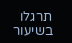תרגלו בשיעור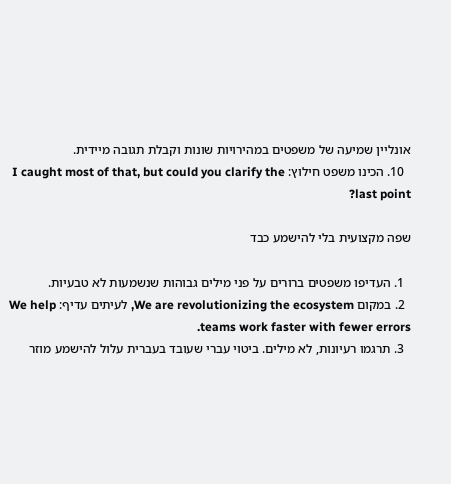אונליין שמיעה של משפטים במהירויות שונות וקבלת תגובה מיידית.
  10. הכינו משפט חילוץ: I caught most of that, but could you clarify the last point?

שפה מקצועית בלי להישמע כבד

  1. העדיפו משפטים ברורים על פני מילים גבוהות שנשמעות לא טבעיות.
  2. במקום We are revolutionizing the ecosystem, לעיתים עדיף: We help teams work faster with fewer errors.
  3. תרגמו רעיונות, לא מילים. ביטוי עברי שעובד בעברית עלול להישמע מוזר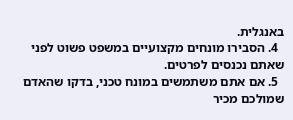באנגלית.
  4. הסבירו מונחים מקצועיים במשפט פשוט לפני שאתם נכנסים לפרטים.
  5. אם אתם משתמשים במונח טכני, בדקו שהאדם שמולכם מכיר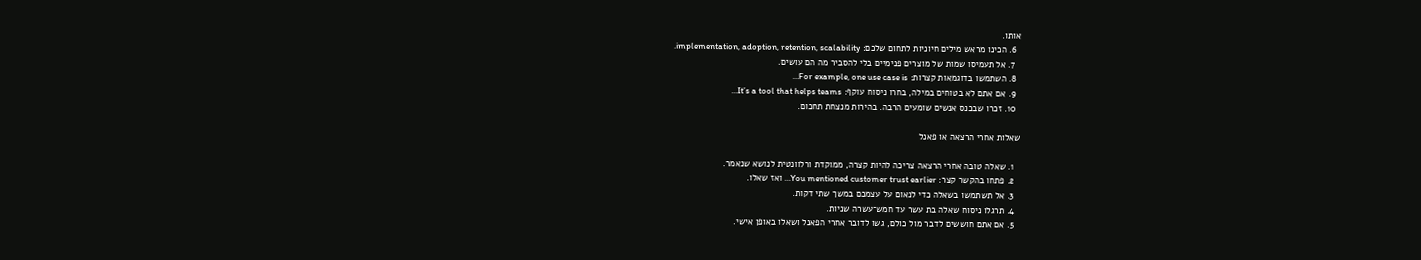אותו.
  6. הכינו מראש מילים חיוניות לתחום שלכם: implementation, adoption, retention, scalability.
  7. אל תעמיסו שמות של מוצרים פנימיים בלי להסביר מה הם עושים.
  8. השתמשו בדוגמאות קצרות: For example, one use case is…
  9. אם אתם לא בטוחים במילה, בחרו ניסוח עוקף: It’s a tool that helps teams…
  10. זכרו שבכנס אנשים שומעים הרבה. בהירות מנצחת תחכום.

שאלות אחרי הרצאה או פאנל

  1. שאלה טובה אחרי הרצאה צריכה להיות קצרה, ממוקדת ורלוונטית לנושא שנאמר.
  2. פתחו בהקשר קצר: You mentioned customer trust earlier… ואז שאלו.
  3. אל תשתמשו בשאלה כדי לנאום על עצמכם במשך שתי דקות.
  4. תרגלו ניסוח שאלה בת עשר עד חמש־עשרה שניות.
  5. אם אתם חוששים לדבר מול כולם, גשו לדובר אחרי הפאנל ושאלו באופן אישי.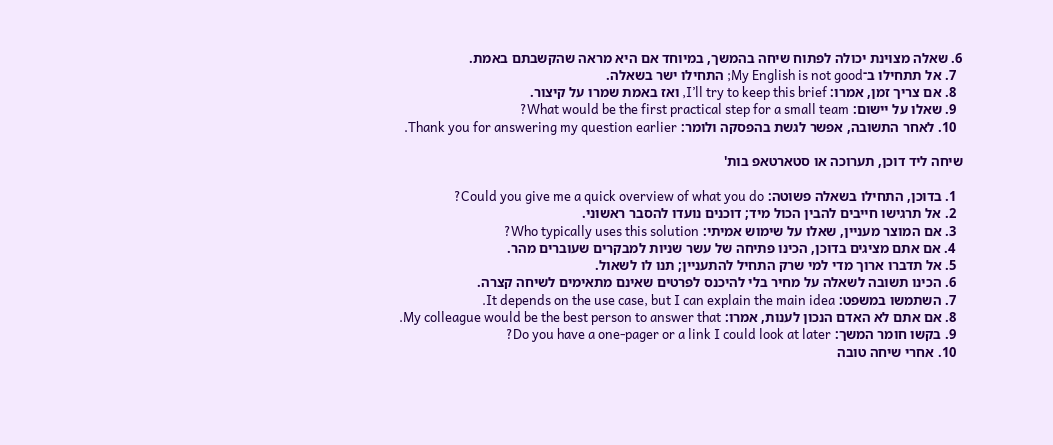6. שאלה מצוינת יכולה לפתוח שיחה בהמשך, במיוחד אם היא מראה שהקשבתם באמת.
  7. אל תתחילו ב־My English is not good; התחילו ישר בשאלה.
  8. אם צריך זמן, אמרו: I’ll try to keep this brief, ואז באמת שמרו על קיצור.
  9. שאלו על יישום: What would be the first practical step for a small team?
  10. לאחר התשובה, אפשר לגשת בהפסקה ולומר: Thank you for answering my question earlier.

שיחה ליד דוכן, תערוכה או סטארטאפ בות'

  1. בדוכן, התחילו בשאלה פשוטה: Could you give me a quick overview of what you do?
  2. אל תרגישו חייבים להבין הכול מיד; דוכנים נועדו להסבר ראשוני.
  3. אם המוצר מעניין, שאלו על שימוש אמיתי: Who typically uses this solution?
  4. אם אתם מציגים בדוכן, הכינו פתיחה של עשר שניות למבקרים שעוברים מהר.
  5. אל תדברו ארוך מדי למי שרק התחיל להתעניין; תנו לו לשאול.
  6. הכינו תשובה לשאלה על מחיר בלי להיכנס לפרטים שאינם מתאימים לשיחה קצרה.
  7. השתמשו במשפט: It depends on the use case, but I can explain the main idea.
  8. אם אתם לא האדם הנכון לענות, אמרו: My colleague would be the best person to answer that.
  9. בקשו חומר המשך: Do you have a one-pager or a link I could look at later?
  10. אחרי שיחה טובה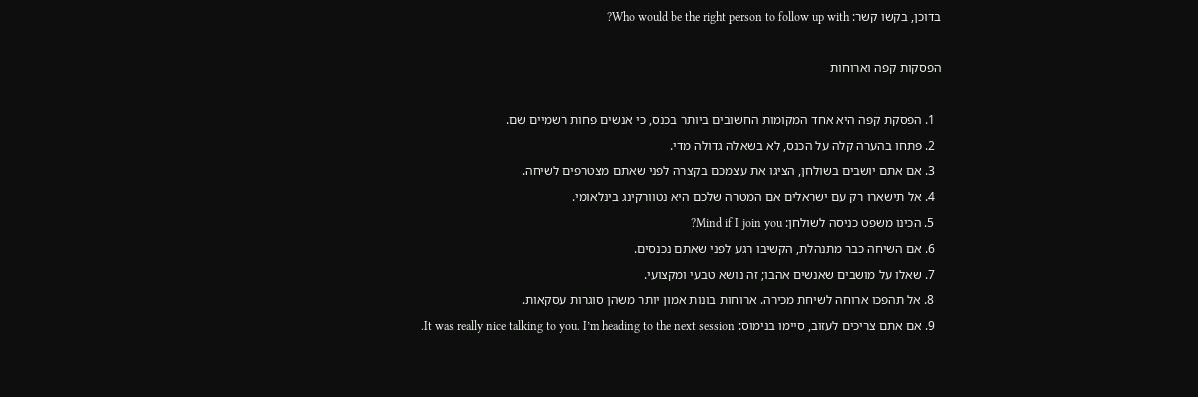בדוכן, בקשו קשר: Who would be the right person to follow up with?

הפסקות קפה וארוחות

  1. הפסקת קפה היא אחד המקומות החשובים ביותר בכנס, כי אנשים פחות רשמיים שם.
  2. פתחו בהערה קלה על הכנס, לא בשאלה גדולה מדי.
  3. אם אתם יושבים בשולחן, הציגו את עצמכם בקצרה לפני שאתם מצטרפים לשיחה.
  4. אל תישארו רק עם ישראלים אם המטרה שלכם היא נטוורקינג בינלאומי.
  5. הכינו משפט כניסה לשולחן: Mind if I join you?
  6. אם השיחה כבר מתנהלת, הקשיבו רגע לפני שאתם נכנסים.
  7. שאלו על מושבים שאנשים אהבו; זה נושא טבעי ומקצועי.
  8. אל תהפכו ארוחה לשיחת מכירה. ארוחות בונות אמון יותר משהן סוגרות עסקאות.
  9. אם אתם צריכים לעזוב, סיימו בנימוס: It was really nice talking to you. I’m heading to the next session.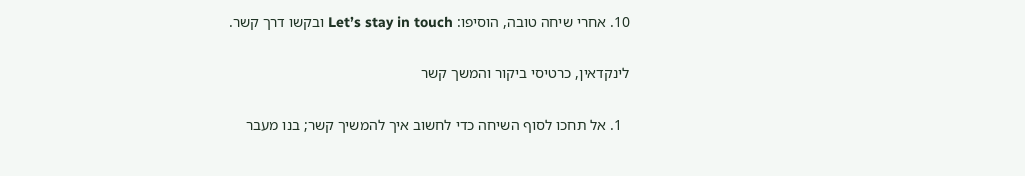10. אחרי שיחה טובה, הוסיפו: Let’s stay in touch ובקשו דרך קשר.

לינקדאין, כרטיסי ביקור והמשך קשר

  1. אל תחכו לסוף השיחה כדי לחשוב איך להמשיך קשר; בנו מעבר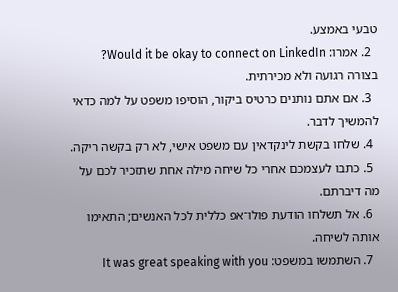טבעי באמצע.
  2. אמרו: Would it be okay to connect on LinkedIn? בצורה רגועה ולא מכירתית.
  3. אם אתם נותנים כרטיס ביקור, הוסיפו משפט על למה כדאי להמשיך לדבר.
  4. שלחו בקשת לינקדאין עם משפט אישי, לא רק בקשה ריקה.
  5. כתבו לעצמכם אחרי כל שיחה מילה אחת שתזכיר לכם על מה דיברתם.
  6. אל תשלחו הודעת פולו־אפ כללית לכל האנשים; התאימו אותה לשיחה.
  7. השתמשו במשפט: It was great speaking with you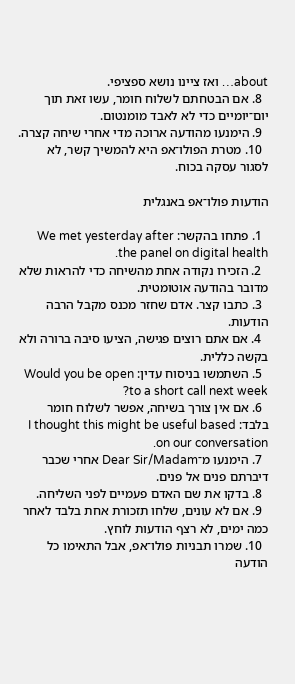about… ואז ציינו נושא ספציפי.
  8. אם הבטחתם לשלוח חומר, עשו זאת תוך יום־יומיים כדי לא לאבד מומנטום.
  9. הימנעו מהודעה ארוכה מדי אחרי שיחה קצרה.
  10. מטרת הפולו־אפ היא להמשיך קשר, לא לסגור עסקה בכוח.

הודעות פולו־אפ באנגלית

  1. פתחו בהקשר: We met yesterday after the panel on digital health.
  2. הזכירו נקודה אחת מהשיחה כדי להראות שלא מדובר בהודעה אוטומטית.
  3. כתבו קצר. אדם שחזר מכנס מקבל הרבה הודעות.
  4. אם אתם רוצים פגישה, הציעו סיבה ברורה ולא בקשה כללית.
  5. השתמשו בניסוח עדין: Would you be open to a short call next week?
  6. אם אין צורך בשיחה, אפשר לשלוח חומר בלבד: I thought this might be useful based on our conversation.
  7. הימנעו מ־Dear Sir/Madam אחרי שכבר דיברתם פנים אל פנים.
  8. בדקו את שם האדם פעמיים לפני השליחה.
  9. אם לא עונים, שלחו תזכורת אחת בלבד לאחר כמה ימים, לא רצף הודעות לוחץ.
  10. שמרו תבניות פולו־אפ, אבל התאימו כל הודעה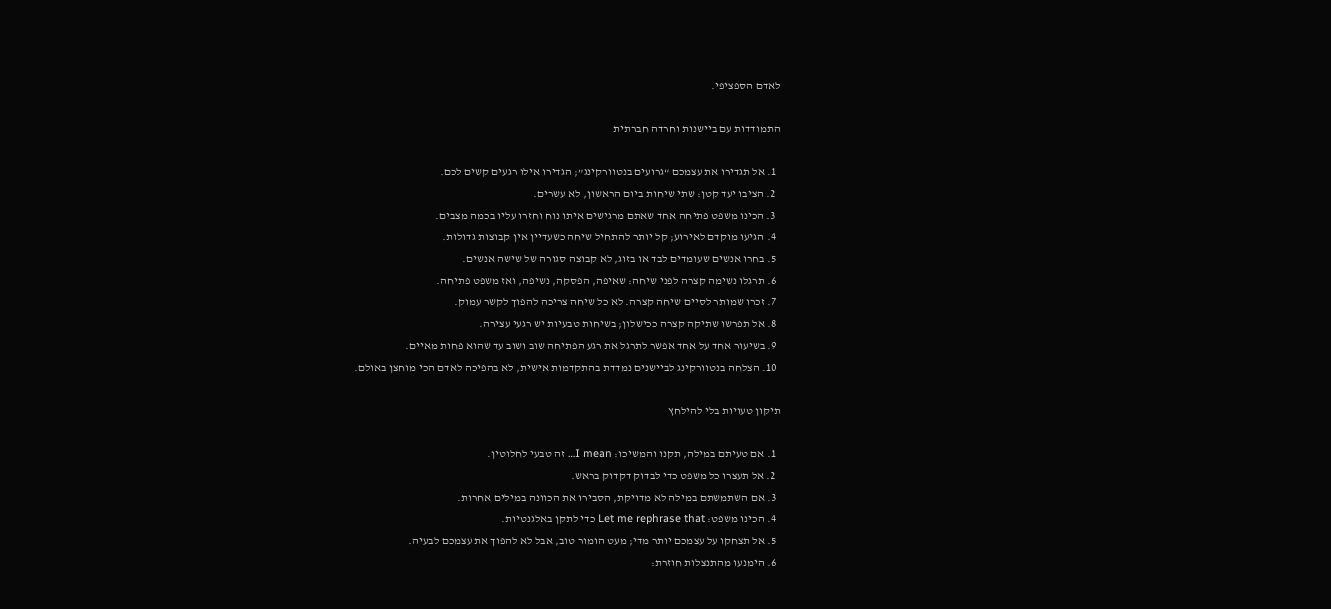לאדם הספציפי.

התמודדות עם ביישנות וחרדה חברתית

  1. אל תגדירו את עצמכם “גרועים בנטוורקינג”; הגדירו אילו רגעים קשים לכם.
  2. הציבו יעד קטן: שתי שיחות ביום הראשון, לא עשרים.
  3. הכינו משפט פתיחה אחד שאתם מרגישים איתו נוח וחזרו עליו בכמה מצבים.
  4. הגיעו מוקדם לאירוע; קל יותר להתחיל שיחה כשעדיין אין קבוצות גדולות.
  5. בחרו אנשים שעומדים לבד או בזוג, לא קבוצה סגורה של שישה אנשים.
  6. תרגלו נשימה קצרה לפני שיחה: שאיפה, הפסקה, נשיפה, ואז משפט פתיחה.
  7. זכרו שמותר לסיים שיחה קצרה. לא כל שיחה צריכה להפוך לקשר עמוק.
  8. אל תפרשו שתיקה קצרה ככישלון; בשיחות טבעיות יש רגעי עצירה.
  9. בשיעור אחד על אחד אפשר לתרגל את רגע הפתיחה שוב ושוב עד שהוא פחות מאיים.
  10. הצלחה בנטוורקינג לביישנים נמדדת בהתקדמות אישית, לא בהפיכה לאדם הכי מוחצן באולם.

תיקון טעויות בלי להילחץ

  1. אם טעיתם במילה, תקנו והמשיכו: I mean… זה טבעי לחלוטין.
  2. אל תעצרו כל משפט כדי לבדוק דקדוק בראש.
  3. אם השתמשתם במילה לא מדויקת, הסבירו את הכוונה במילים אחרות.
  4. הכינו משפט: Let me rephrase that כדי לתקן באלגנטיות.
  5. אל תצחקו על עצמכם יותר מדי; מעט הומור טוב, אבל לא להפוך את עצמכם לבעיה.
  6. הימנעו מהתנצלות חוזרת: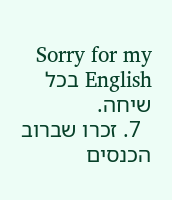Sorry for my English בכל שיחה.
  7. זכרו שברוב הכנסים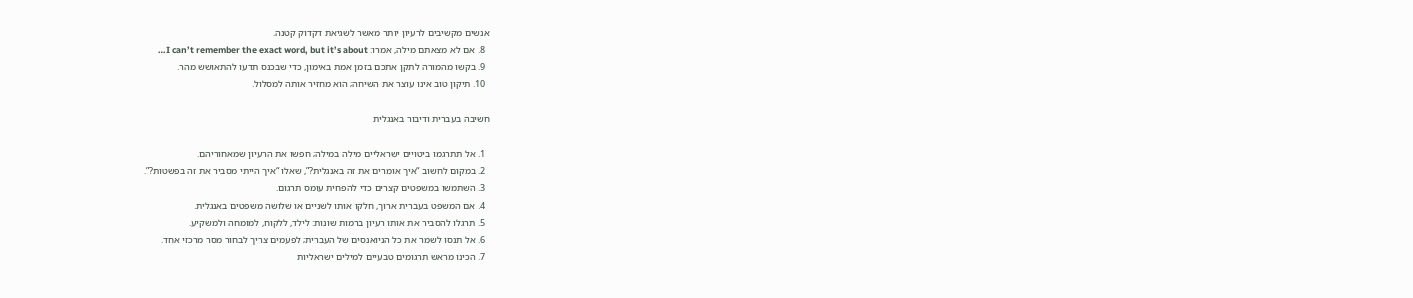אנשים מקשיבים לרעיון יותר מאשר לשגיאת דקדוק קטנה.
  8. אם לא מצאתם מילה, אמרו: I can’t remember the exact word, but it’s about…
  9. בקשו מהמורה לתקן אתכם בזמן אמת באימון, כדי שבכנס תדעו להתאושש מהר.
  10. תיקון טוב אינו עוצר את השיחה; הוא מחזיר אותה למסלול.

חשיבה בעברית ודיבור באנגלית

  1. אל תתרגמו ביטויים ישראליים מילה במילה; חפשו את הרעיון שמאחוריהם.
  2. במקום לחשוב “איך אומרים את זה באנגלית?”, שאלו “איך הייתי מסביר את זה בפשטות?”.
  3. השתמשו במשפטים קצרים כדי להפחית עומס תרגום.
  4. אם המשפט בעברית ארוך, חלקו אותו לשניים או שלושה משפטים באנגלית.
  5. תרגלו להסביר את אותו רעיון ברמות שונות: לילד, ללקוח, למומחה ולמשקיע.
  6. אל תנסו לשמר את כל הניואנסים של העברית; לפעמים צריך לבחור מסר מרכזי אחד.
  7. הכינו מראש תרגומים טבעיים למילים ישראליות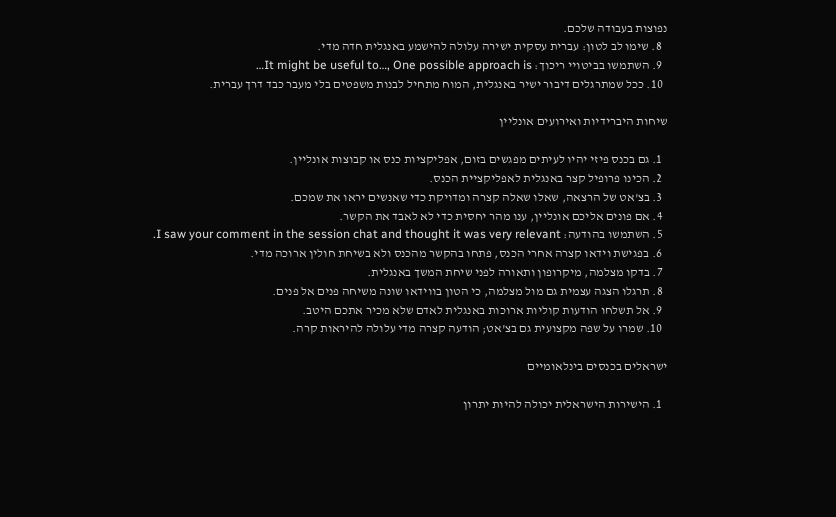נפוצות בעבודה שלכם.
  8. שימו לב לטון: עברית עסקית ישירה עלולה להישמע באנגלית חדה מדי.
  9. השתמשו בביטויי ריכוך: It might be useful to…, One possible approach is…
  10. ככל שמתרגלים דיבור ישיר באנגלית, המוח מתחיל לבנות משפטים בלי מעבר כבד דרך עברית.

שיחות היברידיות ואירועים אונליין

  1. גם בכנס פיזי יהיו לעיתים מפגשים בזום, אפליקציות כנס או קבוצות אונליין.
  2. הכינו פרופיל קצר באנגלית לאפליקציית הכנס.
  3. בצ'אט של הרצאה, שאלו שאלה קצרה ומדויקת כדי שאנשים יראו את שמכם.
  4. אם פונים אליכם אונליין, ענו מהר יחסית כדי לא לאבד את הקשר.
  5. השתמשו בהודעה: I saw your comment in the session chat and thought it was very relevant.
  6. בפגישת וידאו קצרה אחרי הכנס, פתחו בהקשר מהכנס ולא בשיחת חולין ארוכה מדי.
  7. בדקו מצלמה, מיקרופון ותאורה לפני שיחת המשך באנגלית.
  8. תרגלו הצגה עצמית גם מול מצלמה, כי הטון בווידאו שונה משיחה פנים אל פנים.
  9. אל תשלחו הודעות קוליות ארוכות באנגלית לאדם שלא מכיר אתכם היטב.
  10. שמרו על שפה מקצועית גם בצ'אט; הודעה קצרה מדי עלולה להיראות קרה.

ישראלים בכנסים בינלאומיים

  1. הישירות הישראלית יכולה להיות יתרון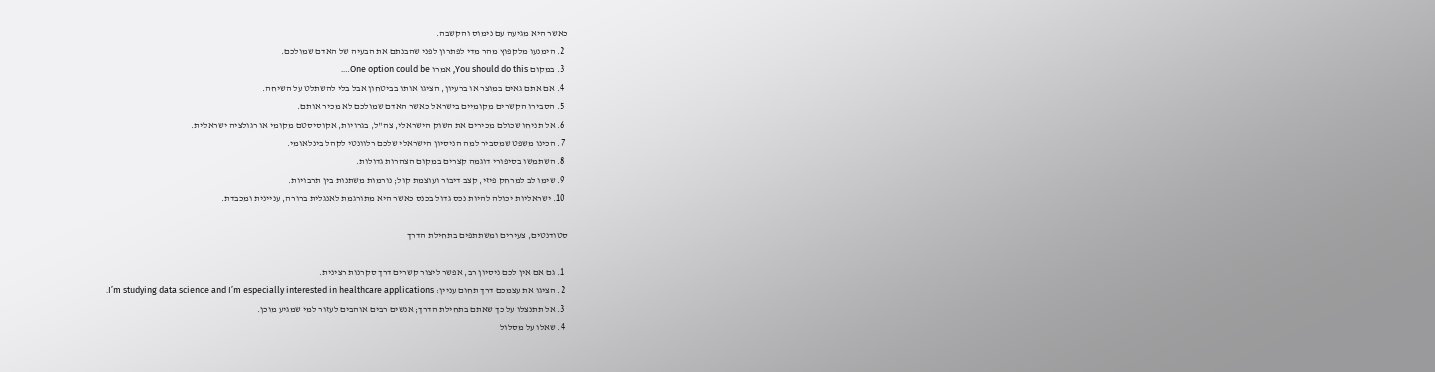כאשר היא מגיעה עם נימוס והקשבה.
  2. הימנעו מלקפוץ מהר מדי לפתרון לפני שהבנתם את הבעיה של האדם שמולכם.
  3. במקום You should do this, אמרו One option could be….
  4. אם אתם גאים במוצר או ברעיון, הציגו אותו בביטחון אבל בלי להשתלט על השיחה.
  5. הסבירו הקשרים מקומיים בישראל כאשר האדם שמולכם לא מכיר אותם.
  6. אל תניחו שכולם מכירים את השוק הישראלי, צה"ל, בגרויות, אקוסיסטם מקומי או רגולציה ישראלית.
  7. הכינו משפט שמסביר למה הניסיון הישראלי שלכם רלוונטי לקהל בינלאומי.
  8. השתמשו בסיפורי דוגמה קצרים במקום הצהרות גדולות.
  9. שימו לב למרחק פיזי, קצב דיבור ועוצמת קול; נורמות משתנות בין תרבויות.
  10. ישראליות יכולה להיות נכס גדול בכנס כאשר היא מתורגמת לאנגלית ברורה, עניינית ומכבדת.

סטודנטים, צעירים ומשתתפים בתחילת הדרך

  1. גם אם אין לכם ניסיון רב, אפשר ליצור קשרים דרך סקרנות רצינית.
  2. הציגו את עצמכם דרך תחום עניין: I’m studying data science and I’m especially interested in healthcare applications.
  3. אל תתנצלו על כך שאתם בתחילת הדרך; אנשים רבים אוהבים לעזור למי שמגיע מוכן.
  4. שאלו על מסלול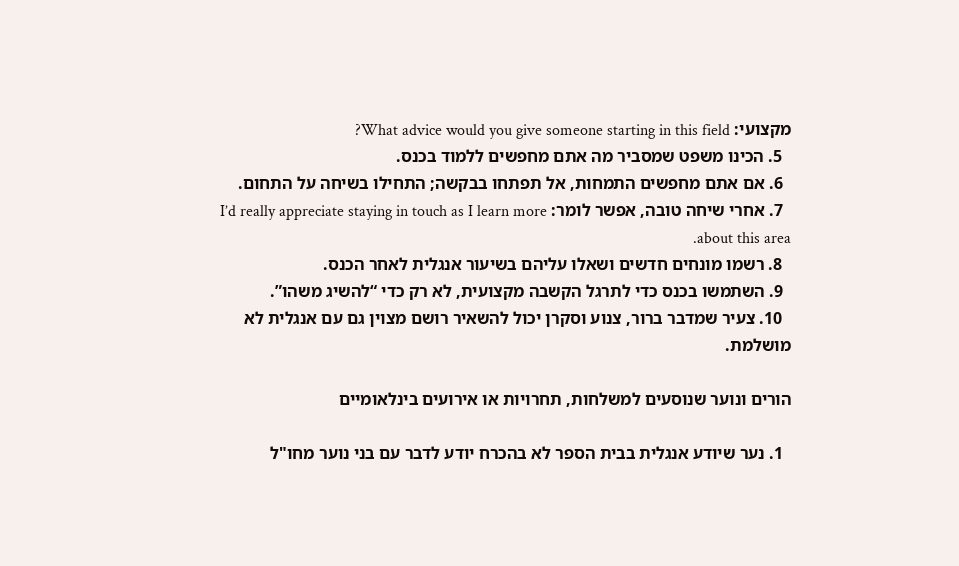מקצועי: What advice would you give someone starting in this field?
  5. הכינו משפט שמסביר מה אתם מחפשים ללמוד בכנס.
  6. אם אתם מחפשים התמחות, אל תפתחו בבקשה; התחילו בשיחה על התחום.
  7. אחרי שיחה טובה, אפשר לומר: I’d really appreciate staying in touch as I learn more about this area.
  8. רשמו מונחים חדשים ושאלו עליהם בשיעור אנגלית לאחר הכנס.
  9. השתמשו בכנס כדי לתרגל הקשבה מקצועית, לא רק כדי “להשיג משהו”.
  10. צעיר שמדבר ברור, צנוע וסקרן יכול להשאיר רושם מצוין גם עם אנגלית לא מושלמת.

הורים ונוער שנוסעים למשלחות, תחרויות או אירועים בינלאומיים

  1. נער שיודע אנגלית בבית הספר לא בהכרח יודע לדבר עם בני נוער מחו"ל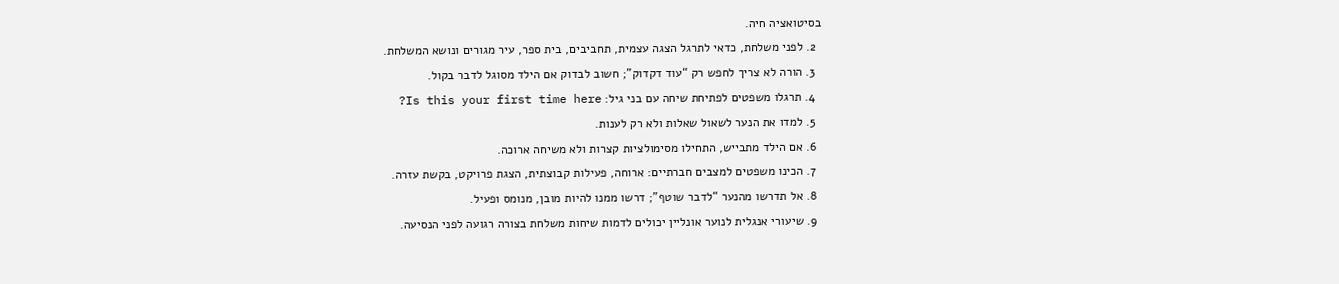בסיטואציה חיה.
  2. לפני משלחת, כדאי לתרגל הצגה עצמית, תחביבים, בית ספר, עיר מגורים ונושא המשלחת.
  3. הורה לא צריך לחפש רק “עוד דקדוק”; חשוב לבדוק אם הילד מסוגל לדבר בקול.
  4. תרגלו משפטים לפתיחת שיחה עם בני גיל: Is this your first time here?
  5. למדו את הנער לשאול שאלות ולא רק לענות.
  6. אם הילד מתבייש, התחילו מסימולציות קצרות ולא משיחה ארוכה.
  7. הכינו משפטים למצבים חברתיים: ארוחה, פעילות קבוצתית, הצגת פרויקט, בקשת עזרה.
  8. אל תדרשו מהנער “לדבר שוטף”; דרשו ממנו להיות מובן, מנומס ופעיל.
  9. שיעורי אנגלית לנוער אונליין יכולים לדמות שיחות משלחת בצורה רגועה לפני הנסיעה.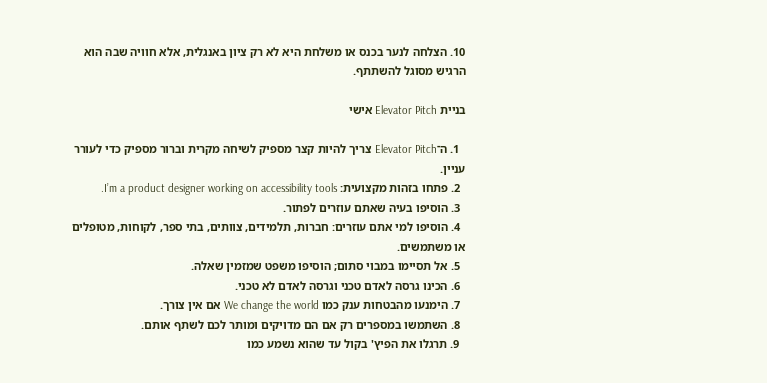10. הצלחה לנער בכנס או משלחת היא לא רק ציון באנגלית, אלא חוויה שבה הוא הרגיש מסוגל להשתתף.

בניית Elevator Pitch אישי

  1. ה־Elevator Pitch צריך להיות קצר מספיק לשיחה מקרית וברור מספיק כדי לעורר עניין.
  2. פתחו בזהות מקצועית: I’m a product designer working on accessibility tools.
  3. הוסיפו בעיה שאתם עוזרים לפתור.
  4. הוסיפו למי אתם עוזרים: חברות, תלמידים, צוותים, בתי ספר, לקוחות, מטופלים או משתמשים.
  5. אל תסיימו במבוי סתום; הוסיפו משפט שמזמין שאלה.
  6. הכינו גרסה לאדם טכני וגרסה לאדם לא טכני.
  7. הימנעו מהבטחות ענק כמו We change the world אם אין צורך.
  8. השתמשו במספרים רק אם הם מדויקים ומותר לכם לשתף אותם.
  9. תרגלו את הפיץ' בקול עד שהוא נשמע כמו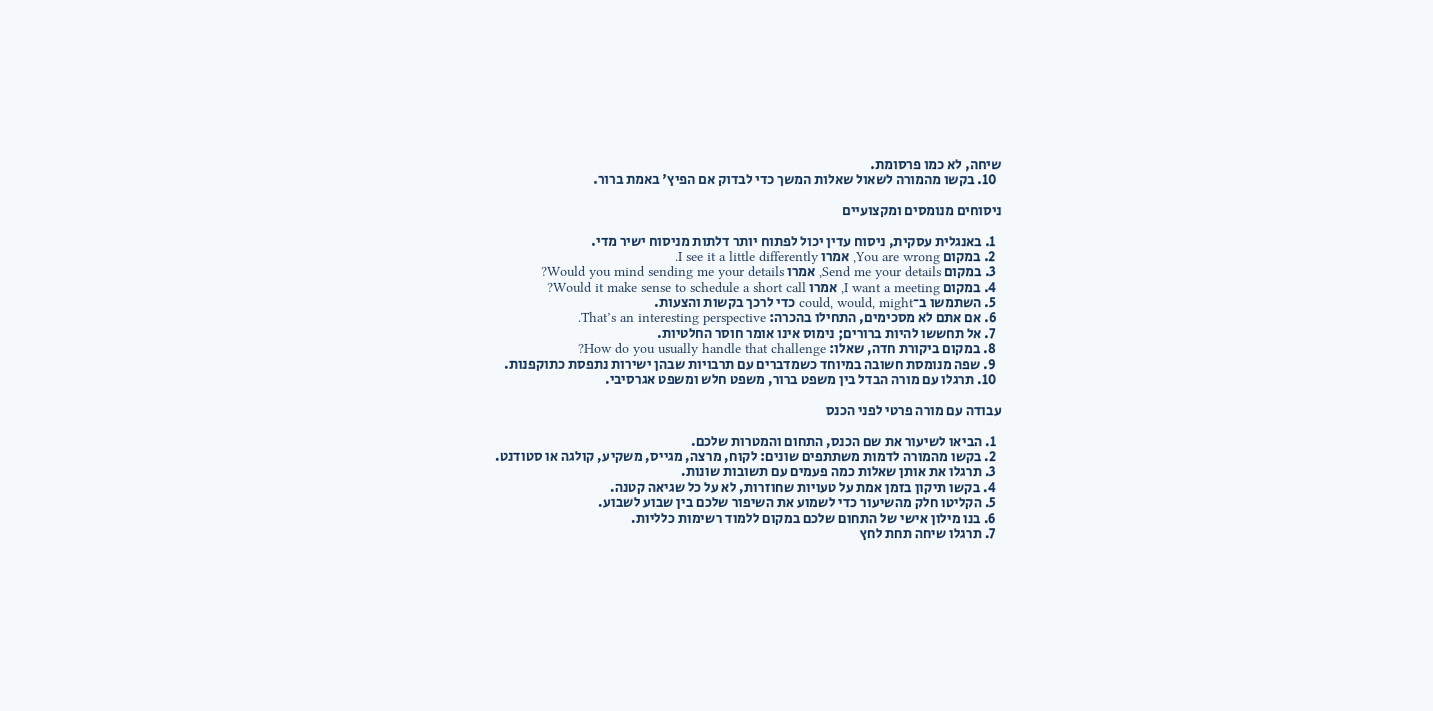שיחה, לא כמו פרסומת.
  10. בקשו מהמורה לשאול שאלות המשך כדי לבדוק אם הפיץ' באמת ברור.

ניסוחים מנומסים ומקצועיים

  1. באנגלית עסקית, ניסוח עדין יכול לפתוח יותר דלתות מניסוח ישיר מדי.
  2. במקום You are wrong, אמרו I see it a little differently.
  3. במקום Send me your details, אמרו Would you mind sending me your details?
  4. במקום I want a meeting, אמרו Would it make sense to schedule a short call?
  5. השתמשו ב־could, would, might כדי לרכך בקשות והצעות.
  6. אם אתם לא מסכימים, התחילו בהכרה: That’s an interesting perspective.
  7. אל תחששו להיות ברורים; נימוס אינו אומר חוסר החלטיות.
  8. במקום ביקורת חדה, שאלו: How do you usually handle that challenge?
  9. שפה מנומסת חשובה במיוחד כשמדברים עם תרבויות שבהן ישירות נתפסת כתוקפנות.
  10. תרגלו עם מורה הבדל בין משפט ברור, משפט חלש ומשפט אגרסיבי.

עבודה עם מורה פרטי לפני הכנס

  1. הביאו לשיעור את שם הכנס, התחום והמטרות שלכם.
  2. בקשו מהמורה לדמות משתתפים שונים: לקוח, מרצה, מגייס, משקיע, קולגה או סטודנט.
  3. תרגלו את אותן שאלות כמה פעמים עם תשובות שונות.
  4. בקשו תיקון בזמן אמת על טעויות שחוזרות, לא על כל שגיאה קטנה.
  5. הקליטו חלק מהשיעור כדי לשמוע את השיפור שלכם בין שבוע לשבוע.
  6. בנו מילון אישי של התחום שלכם במקום ללמוד רשימות כלליות.
  7. תרגלו שיחה תחת לחץ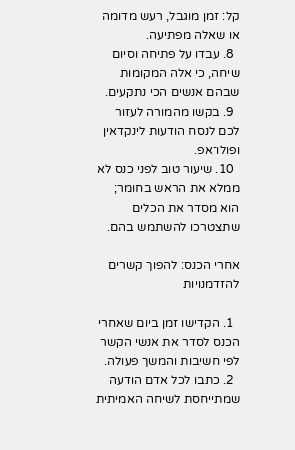קל: זמן מוגבל, רעש מדומה או שאלה מפתיעה.
  8. עבדו על פתיחה וסיום שיחה, כי אלה המקומות שבהם אנשים הכי נתקעים.
  9. בקשו מהמורה לעזור לכם לנסח הודעות לינקדאין ופולו־אפ.
  10. שיעור טוב לפני כנס לא ממלא את הראש בחומר; הוא מסדר את הכלים שתצטרכו להשתמש בהם.

אחרי הכנס: להפוך קשרים להזדמנויות

  1. הקדישו זמן ביום שאחרי הכנס לסדר את אנשי הקשר לפי חשיבות והמשך פעולה.
  2. כתבו לכל אדם הודעה שמתייחסת לשיחה האמיתית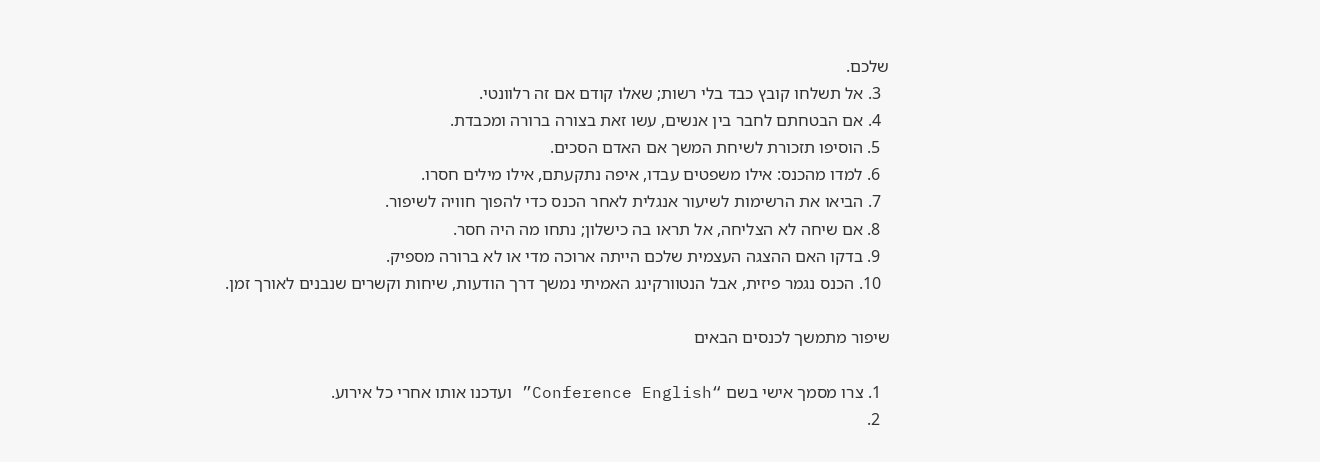שלכם.
  3. אל תשלחו קובץ כבד בלי רשות; שאלו קודם אם זה רלוונטי.
  4. אם הבטחתם לחבר בין אנשים, עשו זאת בצורה ברורה ומכבדת.
  5. הוסיפו תזכורת לשיחת המשך אם האדם הסכים.
  6. למדו מהכנס: אילו משפטים עבדו, איפה נתקעתם, אילו מילים חסרו.
  7. הביאו את הרשימות לשיעור אנגלית לאחר הכנס כדי להפוך חוויה לשיפור.
  8. אם שיחה לא הצליחה, אל תראו בה כישלון; נתחו מה היה חסר.
  9. בדקו האם ההצגה העצמית שלכם הייתה ארוכה מדי או לא ברורה מספיק.
  10. הכנס נגמר פיזית, אבל הנטוורקינג האמיתי נמשך דרך הודעות, שיחות וקשרים שנבנים לאורך זמן.

שיפור מתמשך לכנסים הבאים

  1. צרו מסמך אישי בשם “Conference English” ועדכנו אותו אחרי כל אירוע.
  2.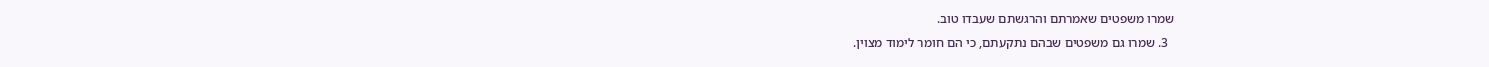שמרו משפטים שאמרתם והרגשתם שעבדו טוב.
  3. שמרו גם משפטים שבהם נתקעתם, כי הם חומר לימוד מצוין.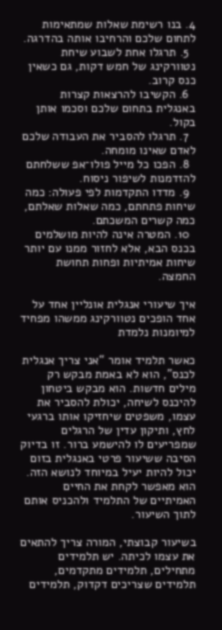4. בנו רשימת שאלות שמתאימות לתחום שלכם והרחיבו אותה בהדרגה.
  5. תרגלו אחת לשבוע שיחת נטוורקינג של חמש דקות, גם כשאין כנס קרוב.
  6. הקשיבו להרצאות קצרות באנגלית בתחום שלכם וסכמו אותן בקול.
  7. תרגלו להסביר את העבודה שלכם לאדם שאינו מומחה.
  8. הפכו כל מייל פולו־אפ ששלחתם להזדמנות לשיפור ניסוח.
  9. מדדו התקדמות לפי פעולה: כמה שיחות פתחתם, כמה שאלות שאלתם, כמה קשרים המשכתם.
  10. המטרה אינה להיות מושלמים בכנס הבא, אלא לחזור ממנו עם יותר שיחות אמיתיות ופחות תחושת החמצה.

איך שיעורי אנגלית אונליין אחד על אחד הופכים נטוורקינג ממשהו מפחיד למיומנות נלמדת

כאשר תלמיד אומר “אני צריך אנגלית לכנס”, הוא לא באמת מבקש רק מילים חדשות. הוא מבקש ביטחון להיכנס לשיחה, יכולת להסביר את עצמו, משפטים שיחזיקו אותו ברגעי לחץ, ותיקון עדין של הרגלים שמפריעים לו להישמע ברור. זו בדיוק הסיבה ששיעור פרטי באנגלית בזום יכול להיות יעיל במיוחד לנושא הזה. הוא מאפשר לקחת את החיים האמיתיים של התלמיד ולהכניס אותם לתוך השיעור.

בשיעור קבוצתי, המורה צריך להתאים את עצמו לכיתה. יש תלמידים מתחילים, תלמידים מתקדמים, תלמידים שצריכים דקדוק, תלמידים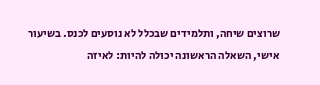שרוצים שיחה, ותלמידים שבכלל לא נוסעים לכנס. בשיעור אישי, השאלה הראשונה יכולה להיות: לאיזה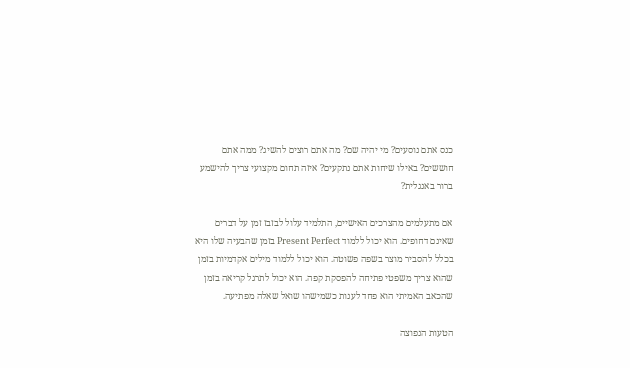כנס אתם נוסעים? מי יהיה שם? מה אתם רוצים להשיג? ממה אתם חוששים? באילו שיחות אתם נתקעים? איזה תחום מקצועי צריך להישמע ברור באנגלית?

אם מתעלמים מהצרכים האישיים, התלמיד עלול לבזבז זמן על דברים שאינם דחופים. הוא יכול ללמוד Present Perfect בזמן שהבעיה שלו היא בכלל להסביר מוצר בשפה פשוטה. הוא יכול ללמוד מילים אקדמיות בזמן שהוא צריך משפטי פתיחה להפסקת קפה. הוא יכול לתרגל קריאה בזמן שהכאב האמיתי הוא פחד לענות כשמישהו שואל שאלה מפתיעה.

הטעות הנפוצה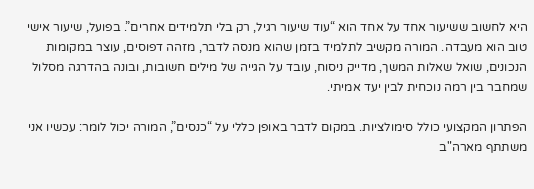היא לחשוב ששיעור אחד על אחד הוא “עוד שיעור רגיל, רק בלי תלמידים אחרים”. בפועל, שיעור אישי טוב הוא מעבדה. המורה מקשיב לתלמיד בזמן שהוא מנסה לדבר, מזהה דפוסים, עוצר במקומות הנכונים, שואל שאלות המשך, מדייק ניסוח, עובד על הגייה של מילים חשובות, ובונה בהדרגה מסלול שמחבר בין רמה נוכחית לבין יעד אמיתי.

הפתרון המקצועי כולל סימולציות. במקום לדבר באופן כללי על “כנסים”, המורה יכול לומר: עכשיו אני משתתף מארה"ב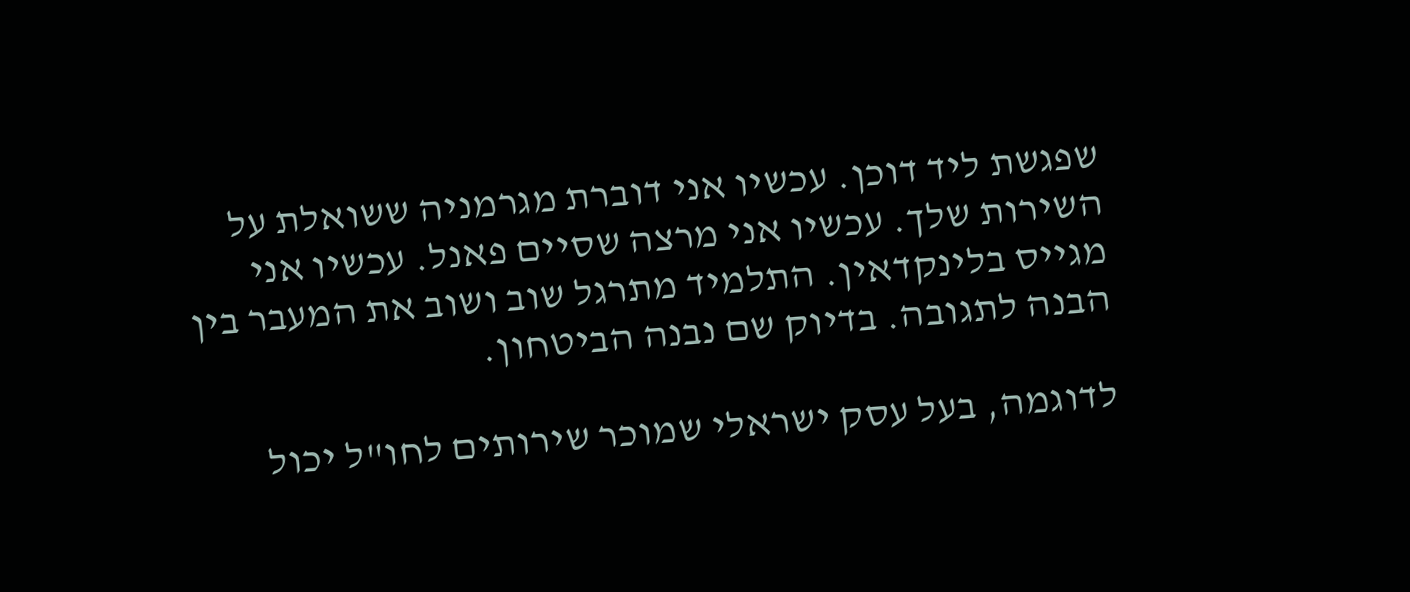שפגשת ליד דוכן. עכשיו אני דוברת מגרמניה ששואלת על השירות שלך. עכשיו אני מרצה שסיים פאנל. עכשיו אני מגייס בלינקדאין. התלמיד מתרגל שוב ושוב את המעבר בין הבנה לתגובה. בדיוק שם נבנה הביטחון.

לדוגמה, בעל עסק ישראלי שמוכר שירותים לחו"ל יכול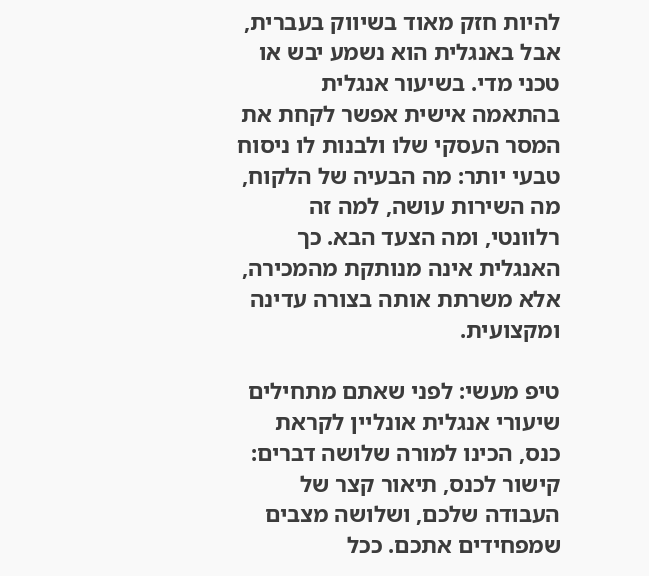להיות חזק מאוד בשיווק בעברית, אבל באנגלית הוא נשמע יבש או טכני מדי. בשיעור אנגלית בהתאמה אישית אפשר לקחת את המסר העסקי שלו ולבנות לו ניסוח טבעי יותר: מה הבעיה של הלקוח, מה השירות עושה, למה זה רלוונטי, ומה הצעד הבא. כך האנגלית אינה מנותקת מהמכירה, אלא משרתת אותה בצורה עדינה ומקצועית.

טיפ מעשי: לפני שאתם מתחילים שיעורי אנגלית אונליין לקראת כנס, הכינו למורה שלושה דברים: קישור לכנס, תיאור קצר של העבודה שלכם, ושלושה מצבים שמפחידים אתכם. ככל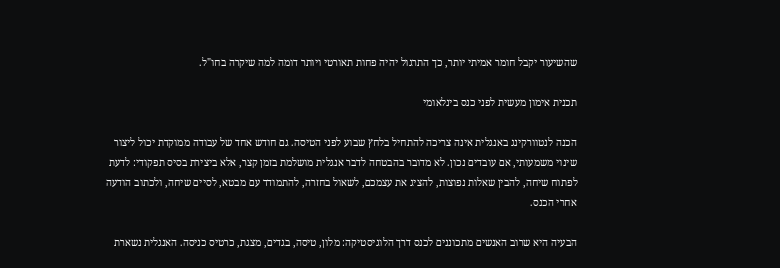שהשיעור יקבל חומר אמיתי יותר, כך התרגול יהיה פחות תאורטי ויותר דומה למה שיקרה בחו"ל.

תכנית אימון מעשית לפני כנס בינלאומי

הכנה לנטוורקינג באנגלית אינה צריכה להתחיל בלחץ שבוע לפני הטיסה. גם חודש אחד של עבודה ממוקדת יכול ליצור שינוי משמעותי, אם עובדים נכון. לא מדובר בהבטחה לדבר אנגלית מושלמת בזמן קצר, אלא ביצירת בסיס תפקודי: לדעת לפתוח שיחה, להבין שאלות נפוצות, להציג את עצמכם, לשאול בחזרה, להתמודד עם מבטא, לסיים שיחה, ולכתוב הודעה אחרי הכנס.

הבעיה היא שרוב האנשים מתכוננים לכנס דרך הלוגיסטיקה: מלון, טיסה, בגדים, מצגת, כרטיס כניסה. האנגלית נשארת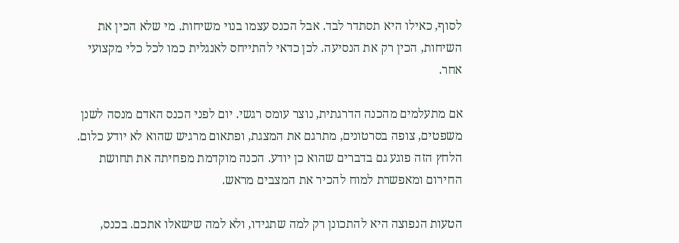לסוף, כאילו היא תסתדר לבד. אבל הכנס עצמו בנוי משיחות. מי שלא הכין את השיחות, הכין רק את הנסיעה. לכן כדאי להתייחס לאנגלית כמו לכל כלי מקצועי אחר.

אם מתעלמים מהכנה הדרגתית, נוצר עומס רגשי. יום לפני הכנס האדם מנסה לשנן משפטים, צופה בסרטונים, מתרגם את המצגת, ופתאום מרגיש שהוא לא יודע כלום. הלחץ הזה פוגע גם בדברים שהוא כן יודע. הכנה מוקדמת מפחיתה את תחושת החירום ומאפשרת למוח להכיר את המצבים מראש.

הטעות הנפוצה היא להתכונן רק למה שתגידו, ולא למה שישאלו אתכם. בכנס,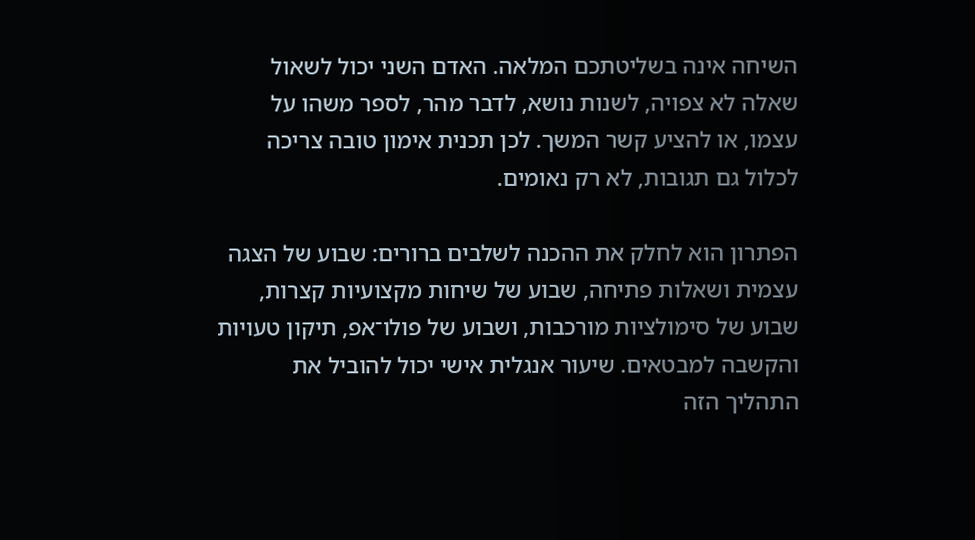השיחה אינה בשליטתכם המלאה. האדם השני יכול לשאול שאלה לא צפויה, לשנות נושא, לדבר מהר, לספר משהו על עצמו, או להציע קשר המשך. לכן תכנית אימון טובה צריכה לכלול גם תגובות, לא רק נאומים.

הפתרון הוא לחלק את ההכנה לשלבים ברורים: שבוע של הצגה עצמית ושאלות פתיחה, שבוע של שיחות מקצועיות קצרות, שבוע של סימולציות מורכבות, ושבוע של פולו־אפ, תיקון טעויות והקשבה למבטאים. שיעור אנגלית אישי יכול להוביל את התהליך הזה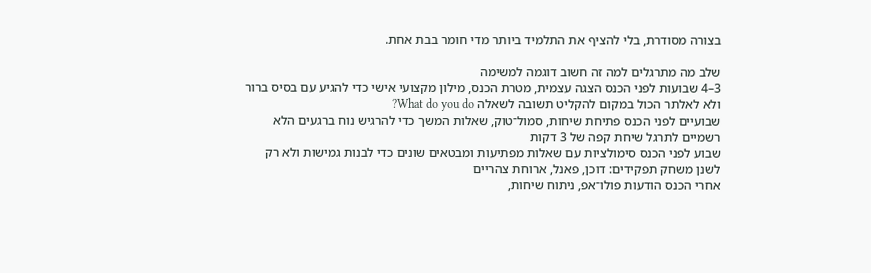בצורה מסודרת, בלי להציף את התלמיד ביותר מדי חומר בבת אחת.

שלב מה מתרגלים למה זה חשוב דוגמה למשימה
3–4 שבועות לפני הכנס הצגה עצמית, מטרת הכנס, מילון מקצועי אישי כדי להגיע עם בסיס ברור ולא לאלתר הכול במקום להקליט תשובה לשאלה What do you do?
שבועיים לפני הכנס פתיחת שיחות, סמול־טוק, שאלות המשך כדי להרגיש נוח ברגעים הלא רשמיים לתרגל שיחת קפה של 3 דקות
שבוע לפני הכנס סימולציות עם שאלות מפתיעות ומבטאים שונים כדי לבנות גמישות ולא רק לשנן משחק תפקידים: דוכן, פאנל, ארוחת צהריים
אחרי הכנס הודעות פולו־אפ, ניתוח שיחות,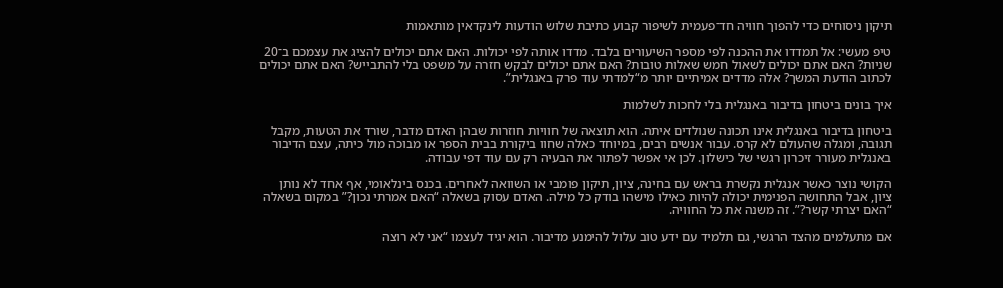תיקון ניסוחים כדי להפוך חוויה חד־פעמית לשיפור קבוע כתיבת שלוש הודעות לינקדאין מותאמות

טיפ מעשי: אל תמדדו את ההכנה לפי מספר השיעורים בלבד. מדדו אותה לפי יכולות. האם אתם יכולים להציג את עצמכם ב־20 שניות? האם אתם יכולים לשאול חמש שאלות טובות? האם אתם יכולים לבקש חזרה על משפט בלי להתבייש? האם אתם יכולים לכתוב הודעת המשך? אלה מדדים אמיתיים יותר מ“למדתי עוד פרק באנגלית”.

איך בונים ביטחון בדיבור באנגלית בלי לחכות לשלמות

ביטחון בדיבור באנגלית אינו תכונה שנולדים איתה. הוא תוצאה של חוויות חוזרות שבהן האדם מדבר, שורד את הטעות, מקבל תגובה, ומגלה שהעולם לא קרס. עבור אנשים רבים, במיוחד כאלה שחוו ביקורת בבית הספר או מבוכה מול כיתה, עצם הדיבור באנגלית מעורר זיכרון רגשי של כישלון. לכן אי אפשר לפתור את הבעיה רק עם עוד דפי עבודה.

הקושי נוצר כאשר אנגלית נקשרת בראש עם בחינה, ציון, תיקון פומבי או השוואה לאחרים. בכנס בינלאומי, אף אחד לא נותן ציון, אבל התחושה הפנימית יכולה להיות כאילו מישהו בודק כל מילה. האדם עסוק בשאלה “האם אמרתי נכון?” במקום בשאלה “האם יצרתי קשר?”. זה משנה את כל החוויה.

אם מתעלמים מהצד הרגשי, גם תלמיד עם ידע טוב עלול להימנע מדיבור. הוא יגיד לעצמו “אני לא רוצה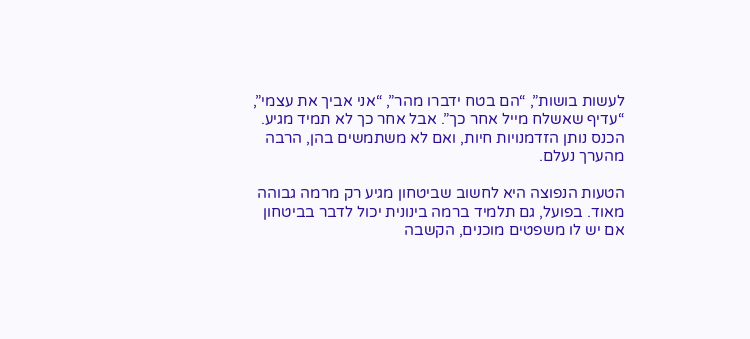לעשות בושות”, “הם בטח ידברו מהר”, “אני אביך את עצמי”, “עדיף שאשלח מייל אחר כך”. אבל אחר כך לא תמיד מגיע. הכנס נותן הזדמנויות חיות, ואם לא משתמשים בהן, הרבה מהערך נעלם.

הטעות הנפוצה היא לחשוב שביטחון מגיע רק מרמה גבוהה מאוד. בפועל, גם תלמיד ברמה בינונית יכול לדבר בביטחון אם יש לו משפטים מוכנים, הקשבה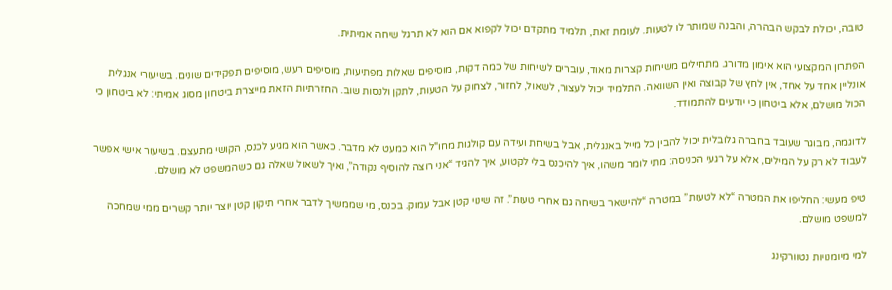טובה, יכולת לבקש הבהרה, והבנה שמותר לו לטעות. לעומת זאת, תלמיד מתקדם יכול לקפוא אם הוא לא תרגל שיחה אמיתית.

הפתרון המקצועי הוא אימון מדורג. מתחילים משיחות קצרות מאוד, עוברים לשיחות של כמה דקות, מוסיפים שאלות מפתיעות, מוסיפים רעש, מוסיפים תפקידים שונים. בשיעורי אנגלית אונליין אחד על אחד, אין לחץ של קבוצה ואין השוואה. התלמיד יכול לעצור, לשאול, לחזור, לצחוק על הטעות, לתקן ולנסות שוב. החזרתיות הזאת מייצרת ביטחון מסוג אמיתי: לא ביטחון כי הכול מושלם, אלא ביטחון כי יודעים להתמודד.

לדוגמה, מבוגר שעובד בחברה גלובלית יכול להבין כל מייל באנגלית, אבל בשיחת ועידה עם קולגות מחו"ל הוא כמעט לא מדבר. כאשר הוא מגיע לכנס, הקושי מתעצם. בשיעור אישי אפשר לעבוד לא רק על המילים, אלא על רגעי הכניסה: מתי לומר משהו, איך להיכנס בלי לקטוע, איך להגיד “אני רוצה להוסיף נקודה”, ואיך לשאול שאלה גם כשהמשפט לא מושלם.

טיפ מעשי: החליפו את המטרה “לא לטעות” במטרה “להישאר בשיחה גם אחרי טעות”. זה שינוי קטן אבל עמוק. בכנס, מי שממשיך לדבר אחרי תיקון קטן יוצר יותר קשרים ממי שמחכה למשפט מושלם.

למי מיומנויות נטוורקינג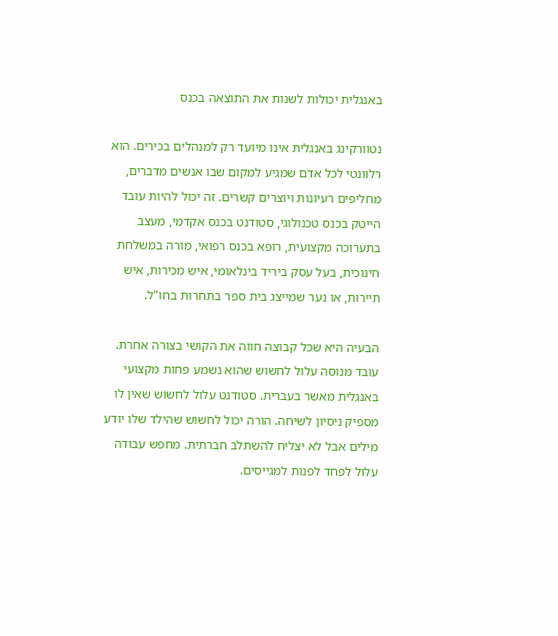באנגלית יכולות לשנות את התוצאה בכנס

נטוורקינג באנגלית אינו מיועד רק למנהלים בכירים. הוא רלוונטי לכל אדם שמגיע למקום שבו אנשים מדברים, מחליפים רעיונות ויוצרים קשרים. זה יכול להיות עובד הייטק בכנס טכנולוגי, סטודנט בכנס אקדמי, מעצב בתערוכה מקצועית, רופא בכנס רפואי, מורה במשלחת חינוכית, בעל עסק ביריד בינלאומי, איש מכירות, איש תיירות, או נער שמייצג בית ספר בתחרות בחו"ל.

הבעיה היא שכל קבוצה חווה את הקושי בצורה אחרת. עובד מנוסה עלול לחשוש שהוא נשמע פחות מקצועי באנגלית מאשר בעברית. סטודנט עלול לחשוש שאין לו מספיק ניסיון לשיחה. הורה יכול לחשוש שהילד שלו יודע מילים אבל לא יצליח להשתלב חברתית. מחפש עבודה עלול לפחד לפנות למגייסים.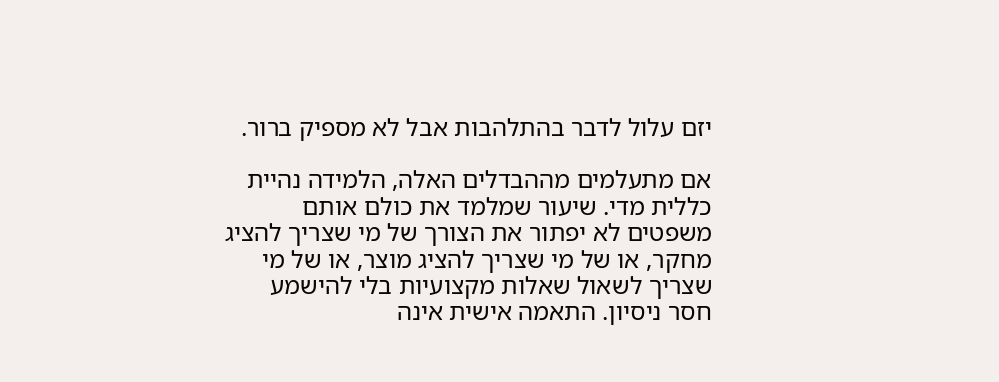יזם עלול לדבר בהתלהבות אבל לא מספיק ברור.

אם מתעלמים מההבדלים האלה, הלמידה נהיית כללית מדי. שיעור שמלמד את כולם אותם משפטים לא יפתור את הצורך של מי שצריך להציג מחקר, או של מי שצריך להציג מוצר, או של מי שצריך לשאול שאלות מקצועיות בלי להישמע חסר ניסיון. התאמה אישית אינה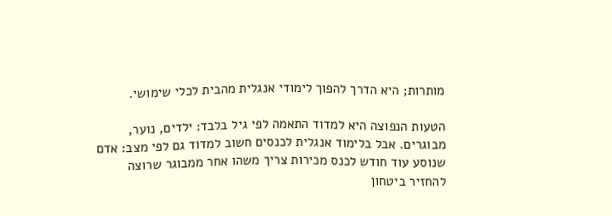מותרות; היא הדרך להפוך לימודי אנגלית מהבית לכלי שימושי.

הטעות הנפוצה היא למדוד התאמה לפי גיל בלבד: ילדים, נוער, מבוגרים. אבל בלימוד אנגלית לכנסים חשוב למדוד גם לפי מצב: אדם שנוסע עוד חודש לכנס מכירות צריך משהו אחר ממבוגר שרוצה להחזיר ביטחון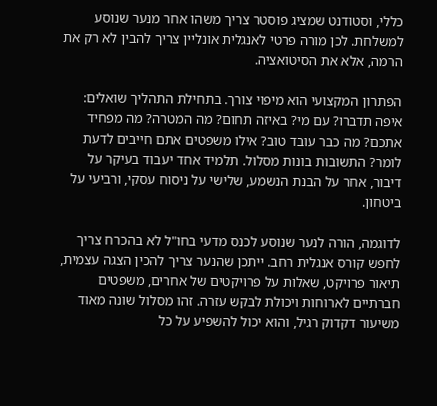כללי, וסטודנט שמציג פוסטר צריך משהו אחר מנער שנוסע למשלחת. לכן מורה פרטי לאנגלית אונליין צריך להבין לא רק את הרמה, אלא את הסיטואציה.

הפתרון המקצועי הוא מיפוי צורך. בתחילת התהליך שואלים: איפה תדברו? עם מי? באיזה תחום? מה המטרה? מה מפחיד אתכם? מה כבר עובד טוב? אילו משפטים אתם חייבים לדעת לומר? התשובות בונות מסלול. תלמיד אחד יעבוד בעיקר על דיבור, אחר על הבנת הנשמע, שלישי על ניסוח עסקי, ורביעי על ביטחון.

לדוגמה, הורה לנער שנוסע לכנס מדעי בחו"ל לא בהכרח צריך לחפש קורס אנגלית רחב. ייתכן שהנער צריך להכין הצגה עצמית, תיאור פרויקט, שאלות על פרויקטים של אחרים, משפטים חברתיים לארוחות ויכולת לבקש עזרה. זהו מסלול שונה מאוד משיעור דקדוק רגיל, והוא יכול להשפיע על כל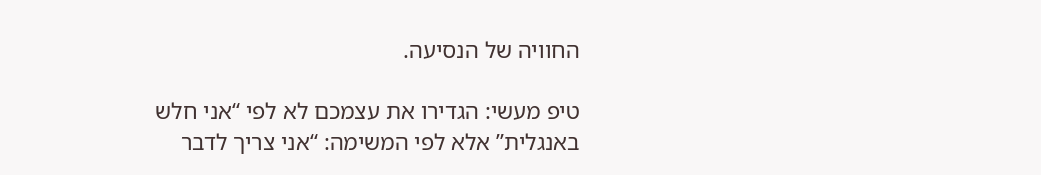החוויה של הנסיעה.

טיפ מעשי: הגדירו את עצמכם לא לפי “אני חלש באנגלית” אלא לפי המשימה: “אני צריך לדבר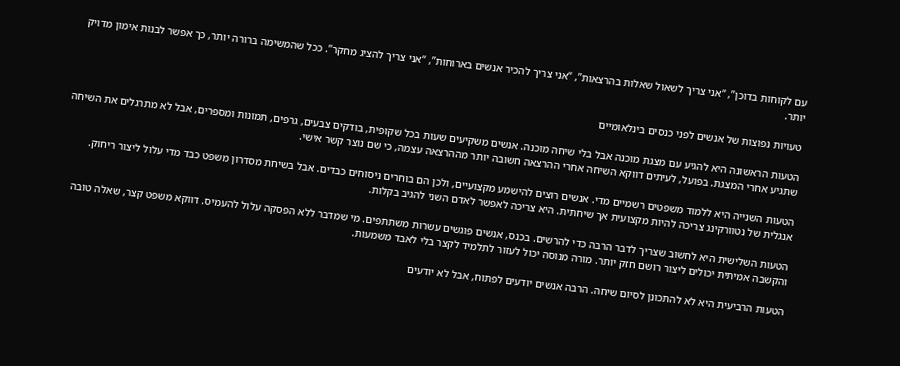עם לקוחות בדוכן”, “אני צריך לשאול שאלות בהרצאות”, “אני צריך להכיר אנשים בארוחות”, “אני צריך להציג מחקר”. ככל שהמשימה ברורה יותר, כך אפשר לבנות אימון מדויק יותר.

טעויות נפוצות של אנשים לפני כנסים בינלאומיים

הטעות הראשונה היא להגיע עם מצגת מוכנה אבל בלי שיחה מוכנה. אנשים משקיעים שעות בכל שקופית, בודקים צבעים, גרפים, תמונות ומספרים, אבל לא מתרגלים את השיחה שתגיע אחרי המצגת. בפועל, לעיתים דווקא השיחה אחרי ההרצאה חשובה יותר מההרצאה עצמה, כי שם נוצר קשר אישי.

הטעות השנייה היא ללמוד משפטים רשמיים מדי. אנשים רוצים להישמע מקצועיים, ולכן הם בוחרים ניסוחים כבדים. אבל בשיחת מסדרון משפט כבד מדי עלול ליצור ריחוק. אנגלית של נטוורקינג צריכה להיות מקצועית אך שיחתית. היא צריכה לאפשר לאדם השני להגיב בקלות.

הטעות השלישית היא לחשוב שצריך לדבר הרבה כדי להרשים. בכנס, אנשים פוגשים עשרות משתתפים. מי שמדבר ללא הפסקה עלול להעמיס. דווקא משפט קצר, שאלה טובה והקשבה אמיתית יכולים ליצור רושם חזק יותר. מורה מנוסה יכול לעזור לתלמיד לקצר בלי לאבד משמעות.

הטעות הרביעית היא לא להתכונן לסיום שיחה. הרבה אנשים יודעים לפתוח, אבל לא יודעים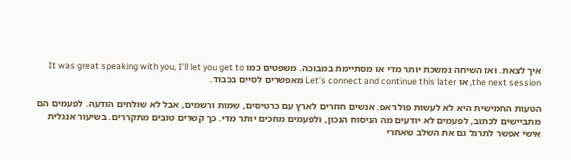איך לצאת. ואז השיחה נמשכת יותר מדי או מסתיימת במבוכה. משפטים כמו It was great speaking with you, I’ll let you get to the next session, או Let’s connect and continue this later מאפשרים לסיים בכבוד.

הטעות החמישית היא לא לעשות פולו־אפ. אנשים חוזרים לארץ עם כרטיסים, שמות ורשמים, אבל לא שולחים הודעה. לפעמים הם מתביישים לכתוב, לפעמים לא יודעים מה הניסוח הנכון, ולפעמים מחכים יותר מדי. כך קשרים טובים מתקררים. בשיעור אנגלית אישי אפשר לתרגל גם את השלב שאחרי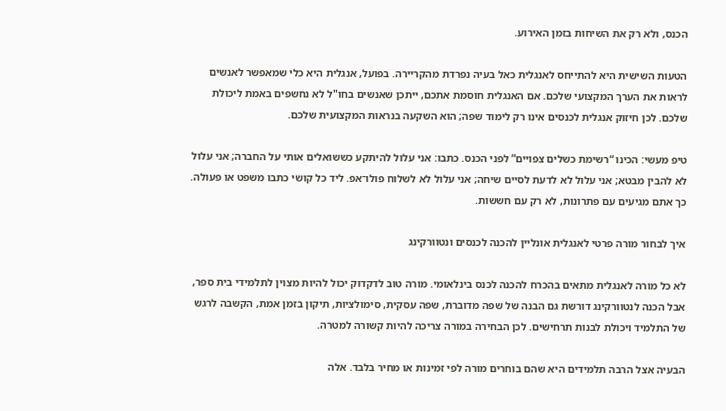הכנס, ולא רק את השיחות בזמן האירוע.

הטעות השישית היא להתייחס לאנגלית כאל בעיה נפרדת מהקריירה. בפועל, אנגלית היא כלי שמאפשר לאנשים לראות את הערך המקצועי שלכם. אם האנגלית חוסמת אתכם, ייתכן שאנשים בחו"ל לא נחשפים באמת ליכולת שלכם. לכן חיזוק אנגלית לכנסים אינו רק לימוד שפה; הוא השקעה בנראות המקצועית שלכם.

טיפ מעשי: הכינו “רשימת כשלים צפויים” לפני הכנס. כתבו: אני עלול להיתקע כששואלים אותי על החברה; אני עלול לא להבין מבטא; אני עלול לא לדעת לסיים שיחה; אני עלול לא לשלוח פולו־אפ. ליד כל קושי כתבו משפט או פעולה. כך אתם מגיעים עם פתרונות, לא רק עם חששות.

איך לבחור מורה פרטי לאנגלית אונליין להכנה לכנסים ונטוורקינג

לא כל מורה לאנגלית מתאים בהכרח להכנה לכנס בינלאומי. מורה טוב לדקדוק יכול להיות מצוין לתלמידי בית ספר, אבל הכנה לנטוורקינג דורשת גם הבנה של שפה מדוברת, שפה עסקית, סימולציות, תיקון בזמן אמת, הקשבה לרגש של התלמיד ויכולת לבנות תרחישים. לכן הבחירה במורה צריכה להיות קשורה למטרה.

הבעיה אצל הרבה תלמידים היא שהם בוחרים מורה לפי זמינות או מחיר בלבד. אלה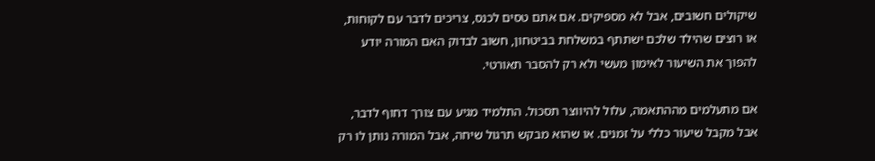שיקולים חשובים, אבל לא מספיקים. אם אתם טסים לכנס, צריכים לדבר עם לקוחות, או רוצים שהילד שלכם ישתתף במשלחת בביטחון, חשוב לבדוק האם המורה יודע להפוך את השיעור לאימון מעשי ולא רק להסבר תאורטי.

אם מתעלמים מההתאמה, עלול להיווצר תסכול. התלמיד מגיע עם צורך דחוף לדבר, אבל מקבל שיעור כללי על זמנים. או שהוא מבקש תרגול שיחה, אבל המורה נותן לו רק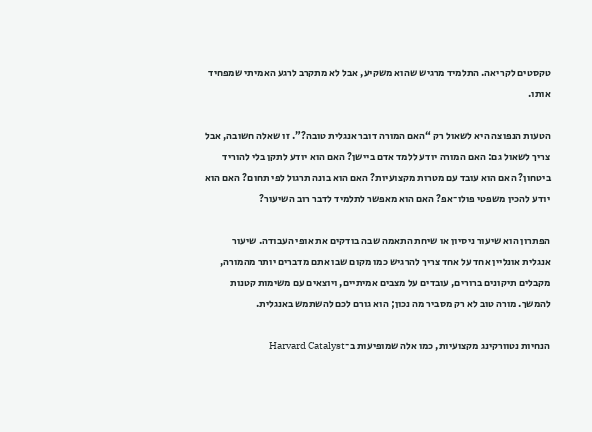טקסטים לקריאה. התלמיד מרגיש שהוא משקיע, אבל לא מתקרב לרגע האמיתי שמפחיד אותו.

הטעות הנפוצה היא לשאול רק “האם המורה דובר אנגלית טובה?”. זו שאלה חשובה, אבל צריך לשאול גם: האם המורה יודע ללמד אדם ביישן? האם הוא יודע לתקן בלי להוריד ביטחון? האם הוא עובד עם מטרות מקצועיות? האם הוא בונה תרגול לפי תחום? האם הוא יודע להכין משפטי פולו־אפ? האם הוא מאפשר לתלמיד לדבר רוב השיעור?

הפתרון הוא שיעור ניסיון או שיחת התאמה שבה בודקים את אופי העבודה. שיעור אנגלית אונליין אחד על אחד צריך להרגיש כמו מקום שבו אתם מדברים יותר מהמורה, מקבלים תיקונים ברורים, עובדים על מצבים אמיתיים, ויוצאים עם משימות קטנות להמשך. מורה טוב לא רק מסביר מה נכון; הוא גורם לכם להשתמש באנגלית.

הנחיות נטוורקינג מקצועיות, כמו אלה שמופיעות ב־Harvard Catalyst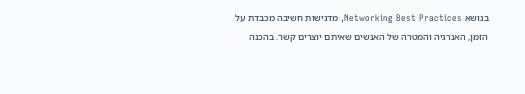בנושא Networking Best Practices, מדגישות חשיבה מכבדת על הזמן, האנרגיה והמטרה של האנשים שאיתם יוצרים קשר. בהכנה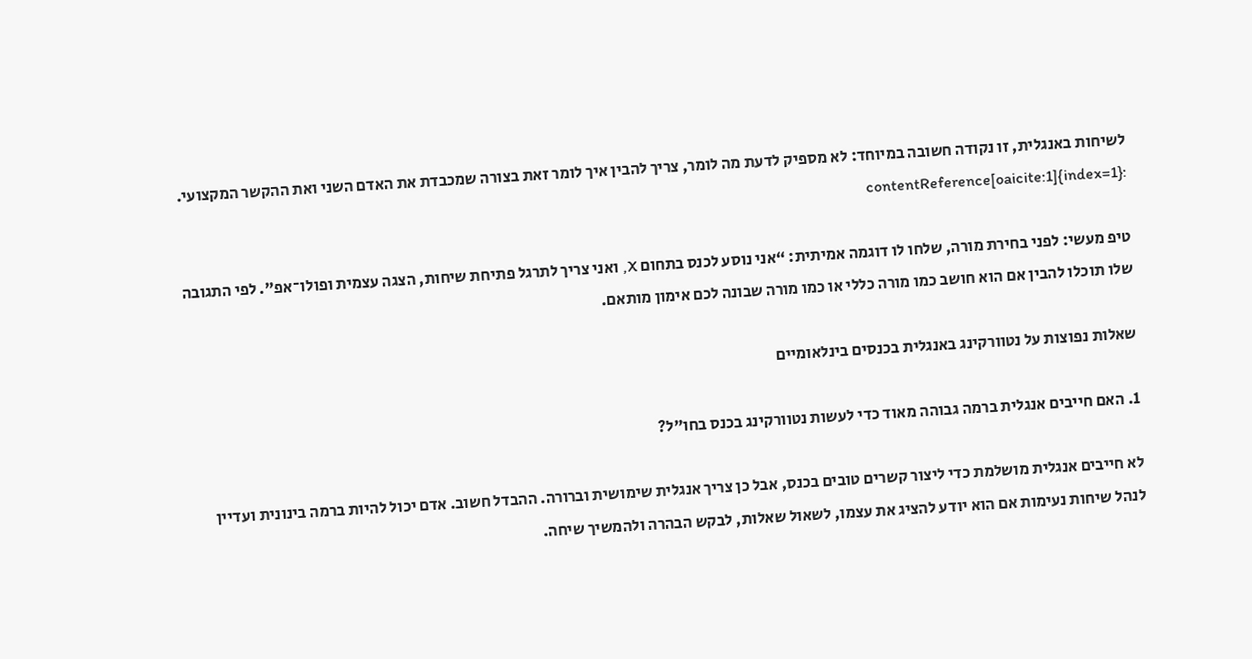לשיחות באנגלית, זו נקודה חשובה במיוחד: לא מספיק לדעת מה לומר, צריך להבין איך לומר זאת בצורה שמכבדת את האדם השני ואת ההקשר המקצועי. :contentReference[oaicite:1]{index=1}

טיפ מעשי: לפני בחירת מורה, שלחו לו דוגמה אמיתית: “אני נוסע לכנס בתחום X, ואני צריך לתרגל פתיחת שיחות, הצגה עצמית ופולו־אפ”. לפי התגובה שלו תוכלו להבין אם הוא חושב כמו מורה כללי או כמו מורה שבונה לכם אימון מותאם.

שאלות נפוצות על נטוורקינג באנגלית בכנסים בינלאומיים

1. האם חייבים אנגלית ברמה גבוהה מאוד כדי לעשות נטוורקינג בכנס בחו"ל?

לא חייבים אנגלית מושלמת כדי ליצור קשרים טובים בכנס, אבל כן צריך אנגלית שימושית וברורה. ההבדל חשוב. אדם יכול להיות ברמה בינונית ועדיין לנהל שיחות נעימות אם הוא יודע להציג את עצמו, לשאול שאלות, לבקש הבהרה ולהמשיך שיחה.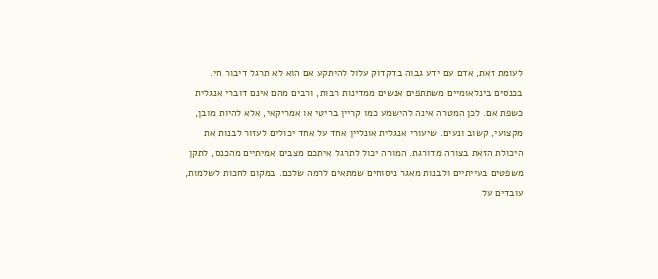לעומת זאת, אדם עם ידע גבוה בדקדוק עלול להיתקע אם הוא לא תרגל דיבור חי. בכנסים בינלאומיים משתתפים אנשים ממדינות רבות, ורבים מהם אינם דוברי אנגלית כשפת אם. לכן המטרה אינה להישמע כמו קריין בריטי או אמריקאי, אלא להיות מובן, מקצועי, קשוב ונעים. שיעורי אנגלית אונליין אחד על אחד יכולים לעזור לבנות את היכולת הזאת בצורה מדורגת. המורה יכול לתרגל איתכם מצבים אמיתיים מהכנס, לתקן משפטים בעייתיים ולבנות מאגר ניסוחים שמתאים לרמה שלכם. במקום לחכות לשלמות, עובדים על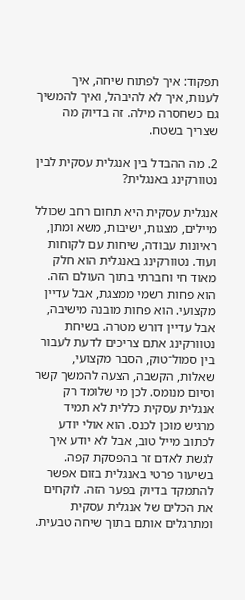תפקוד: איך לפתוח שיחה, איך לענות, איך לא להיבהל, ואיך להמשיך גם כשחסרה מילה. זה בדיוק מה שצריך בשטח.

2. מה ההבדל בין אנגלית עסקית לבין נטוורקינג באנגלית?

אנגלית עסקית היא תחום רחב שכולל מיילים, מצגות, ישיבות, משא ומתן, ראיונות עבודה, שיחות עם לקוחות ועוד. נטוורקינג באנגלית הוא חלק מאוד חי וחברתי בתוך העולם הזה. הוא פחות רשמי ממצגת, אבל עדיין מקצועי. הוא פחות מובנה מישיבה, אבל עדיין דורש מטרה. בשיחת נטוורקינג אתם צריכים לדעת לעבור בין סמול־טוק, הסבר מקצועי, שאלות, הקשבה, הצעה להמשך קשר וסיום מנומס. לכן מי שלומד רק אנגלית עסקית כללית לא תמיד מרגיש מוכן לכנס. הוא אולי יודע לכתוב מייל טוב, אבל לא יודע איך לגשת לאדם זר בהפסקת קפה. בשיעור פרטי באנגלית בזום אפשר להתמקד בדיוק בפער הזה. לוקחים את הכלים של אנגלית עסקית ומתרגלים אותם בתוך שיחה טבעית.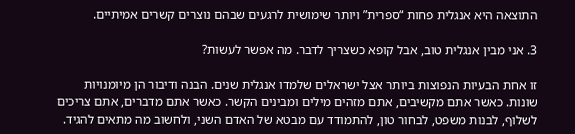התוצאה היא אנגלית פחות “ספרית” ויותר שימושית לרגעים שבהם נוצרים קשרים אמיתיים.

3. אני מבין אנגלית טוב, אבל קופא כשצריך לדבר. מה אפשר לעשות?

זו אחת הבעיות הנפוצות ביותר אצל ישראלים שלמדו אנגלית שנים. הבנה ודיבור הן מיומנויות שונות. כאשר אתם מקשיבים, אתם מזהים מילים ומבינים הקשר. כאשר אתם מדברים, אתם צריכים לשלוף, לבנות משפט, לבחור טון, להתמודד עם מבטא של האדם השני, ולחשוב מה מתאים להגיד.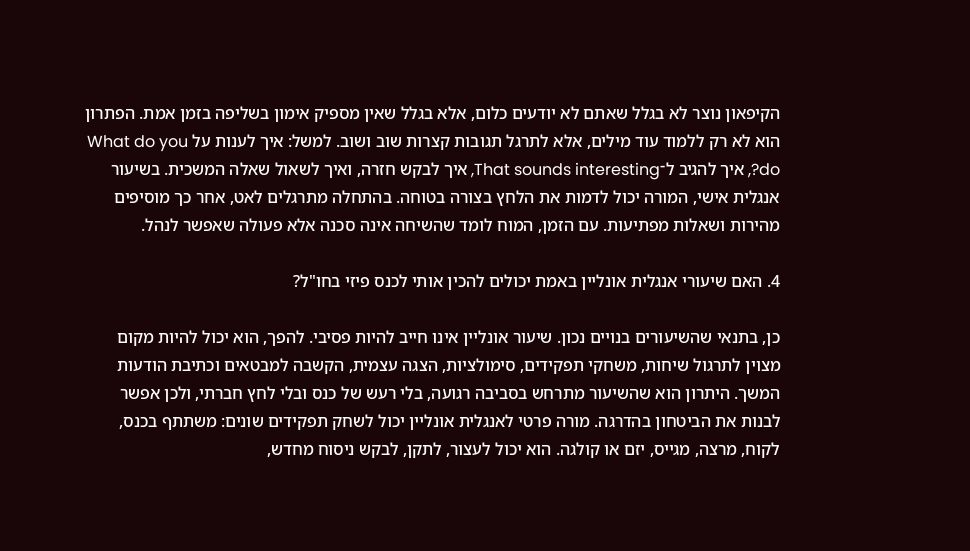הקיפאון נוצר לא בגלל שאתם לא יודעים כלום, אלא בגלל שאין מספיק אימון בשליפה בזמן אמת. הפתרון הוא לא רק ללמוד עוד מילים, אלא לתרגל תגובות קצרות שוב ושוב. למשל: איך לענות על What do you do?, איך להגיב ל־That sounds interesting, איך לבקש חזרה, ואיך לשאול שאלה המשכית. בשיעור אנגלית אישי, המורה יכול לדמות את הלחץ בצורה בטוחה. בהתחלה מתרגלים לאט, אחר כך מוסיפים מהירות ושאלות מפתיעות. עם הזמן, המוח לומד שהשיחה אינה סכנה אלא פעולה שאפשר לנהל.

4. האם שיעורי אנגלית אונליין באמת יכולים להכין אותי לכנס פיזי בחו"ל?

כן, בתנאי שהשיעורים בנויים נכון. שיעור אונליין אינו חייב להיות פסיבי. להפך, הוא יכול להיות מקום מצוין לתרגול שיחות, משחקי תפקידים, סימולציות, הצגה עצמית, הקשבה למבטאים וכתיבת הודעות המשך. היתרון הוא שהשיעור מתרחש בסביבה רגועה, בלי רעש של כנס ובלי לחץ חברתי, ולכן אפשר לבנות את הביטחון בהדרגה. מורה פרטי לאנגלית אונליין יכול לשחק תפקידים שונים: משתתף בכנס, לקוח, מרצה, מגייס, יזם או קולגה. הוא יכול לעצור, לתקן, לבקש ניסוח מחדש,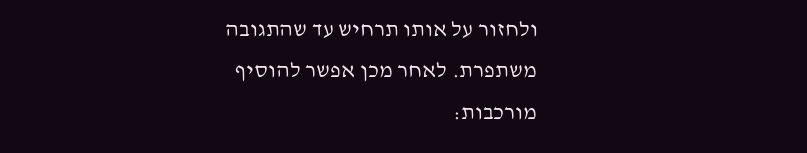ולחזור על אותו תרחיש עד שהתגובה משתפרת. לאחר מכן אפשר להוסיף מורכבות: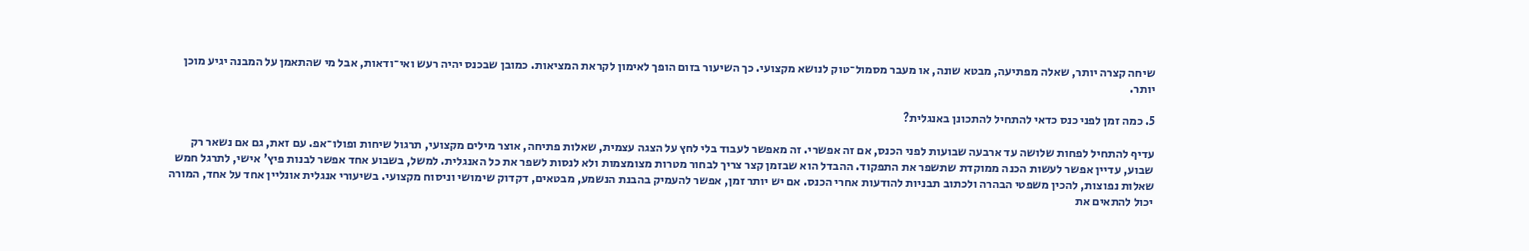שיחה קצרה יותר, שאלה מפתיעה, מבטא שונה, או מעבר מסמול־טוק לנושא מקצועי. כך השיעור בזום הופך לאימון לקראת המציאות. כמובן שבכנס יהיה רעש ואי־ודאות, אבל מי שהתאמן על המבנה יגיע מוכן יותר.

5. כמה זמן לפני כנס כדאי להתחיל להתכונן באנגלית?

עדיף להתחיל לפחות שלושה עד ארבעה שבועות לפני הכנס, אם זה אפשרי. זה מאפשר לעבוד בלי לחץ על הצגה עצמית, שאלות פתיחה, אוצר מילים מקצועי, תרגול שיחות ופולו־אפ. עם זאת, גם אם נשאר רק שבוע, עדיין אפשר לעשות הכנה ממוקדת שתשפר את התפקוד. ההבדל הוא שבזמן קצר צריך לבחור מטרות מצומצמות ולא לנסות לשפר את כל האנגלית. למשל, בשבוע אחד אפשר לבנות פיץ' אישי, לתרגל חמש שאלות נפוצות, להכין משפטי הבהרה ולכתוב תבניות להודעות אחרי הכנס. אם יש יותר זמן, אפשר להעמיק בהבנת הנשמע, מבטאים, דקדוק שימושי וניסוח מקצועי. בשיעורי אנגלית אונליין אחד על אחד, המורה יכול להתאים את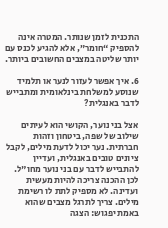התכנית לזמן שנותר. המטרה אינה להספיק “חומר”, אלא להגיע לכנס עם יותר שליטה במצבים החשובים ביותר.

6. איך אפשר לעזור לנער או תלמיד שנוסע למשלחת בינלאומית ומתבייש לדבר באנגלית?

אצל בני נוער, הקושי הוא לעיתים שילוב של שפה, ביטחון וזהות חברתית. נער יכול לדעת מילים, לקבל ציונים טובים באנגלית, ועדיין להתבייש לדבר עם בני נוער מחו"ל. לכן ההכנה צריכה להיות מעשית ועדינה. לא מספיק לתת לו רשימת מילים. צריך לתרגל מצבים שהוא באמת יפגוש: הצגה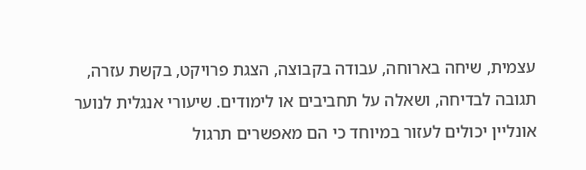עצמית, שיחה בארוחה, עבודה בקבוצה, הצגת פרויקט, בקשת עזרה, תגובה לבדיחה, ושאלה על תחביבים או לימודים. שיעורי אנגלית לנוער אונליין יכולים לעזור במיוחד כי הם מאפשרים תרגול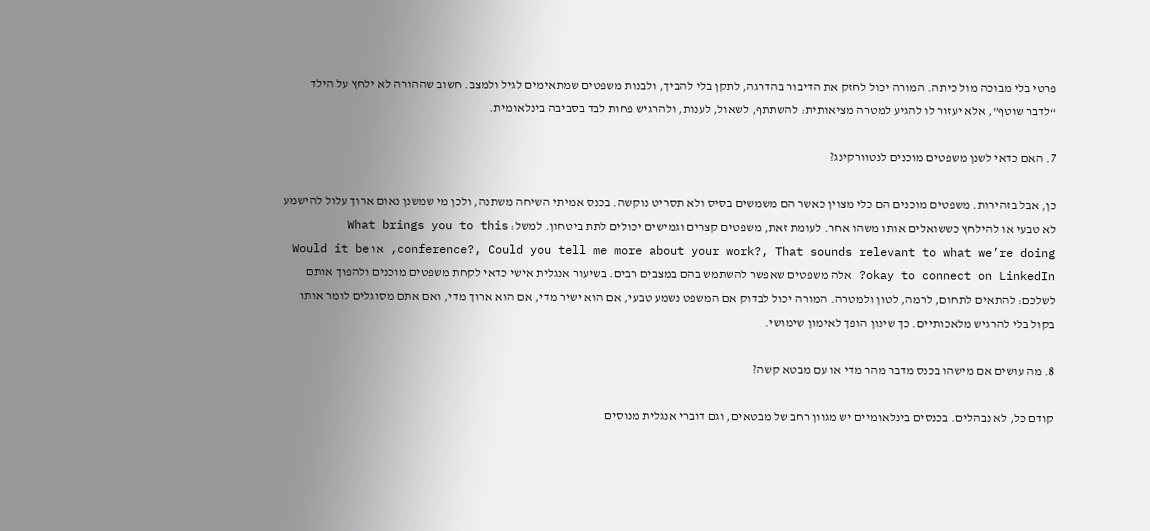פרטי בלי מבוכה מול כיתה. המורה יכול לחזק את הדיבור בהדרגה, לתקן בלי להביך, ולבנות משפטים שמתאימים לגיל ולמצב. חשוב שההורה לא ילחץ על הילד “לדבר שוטף”, אלא יעזור לו להגיע למטרה מציאותית: להשתתף, לשאול, לענות, ולהרגיש פחות לבד בסביבה בינלאומית.

7. האם כדאי לשנן משפטים מוכנים לנטוורקינג?

כן, אבל בזהירות. משפטים מוכנים הם כלי מצוין כאשר הם משמשים בסיס ולא תסריט נוקשה. בכנס אמיתי השיחה משתנה, ולכן מי שמשנן נאום ארוך עלול להישמע לא טבעי או להילחץ כששואלים אותו משהו אחר. לעומת זאת, משפטים קצרים וגמישים יכולים לתת ביטחון. למשל: What brings you to this conference?, Could you tell me more about your work?, That sounds relevant to what we’re doing, או Would it be okay to connect on LinkedIn? אלה משפטים שאפשר להשתמש בהם במצבים רבים. בשיעור אנגלית אישי כדאי לקחת משפטים מוכנים ולהפוך אותם לשלכם: להתאים לתחום, לרמה, לטון ולמטרה. המורה יכול לבדוק אם המשפט נשמע טבעי, אם הוא ישיר מדי, אם הוא ארוך מדי, ואם אתם מסוגלים לומר אותו בקול בלי להרגיש מלאכותיים. כך שינון הופך לאימון שימושי.

8. מה עושים אם מישהו בכנס מדבר מהר מדי או עם מבטא קשה?

קודם כל, לא נבהלים. בכנסים בינלאומיים יש מגוון רחב של מבטאים, וגם דוברי אנגלית מנוסים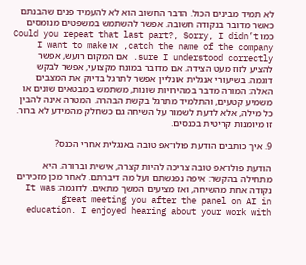לא תמיד מבינים הכול. הדבר החשוב הוא לא להעמיד פנים שהבנתם כאשר מדובר בנקודה חשובה. אפשר להשתמש במשפטים מנומסים כמו Could you repeat that last part?, Sorry, I didn’t catch the name of the company, או I want to make sure I understood correctly. אם המקום רועש, אפשר להציע לזוז מעט הצידה. אם מדובר במונח מקצועי, אפשר לבקש דוגמה. בשיעורי אנגלית אונליין אפשר לתרגל בדיוק את המצבים האלה: המורה מדבר במהירויות שונות, משתמש במבטאים שונים או משמיע קטעים, והתלמיד מתרגל בקשת הבהרה. המטרה אינה להבין כל מילה, אלא לדעת לשמור על השיחה גם כשחלק מהמידע לא ברור. זו מיומנות קריטית בכנסים.

9. איך כותבים הודעת פולו־אפ טובה באנגלית אחרי הכנס?

הודעת פולו־אפ טובה צריכה להיות קצרה, אישית וברורה. היא מתחילה בהקשר: איפה נפגשתם ועל מה דיברתם. לאחר מכן מזכירים נקודה אחת מהשיחה, ואז מציעים המשך מתאים. לדוגמה: It was great meeting you after the panel on AI in education. I enjoyed hearing about your work with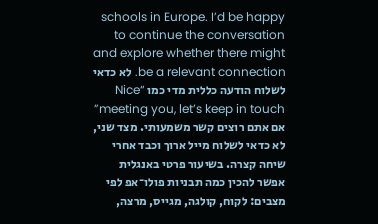schools in Europe. I’d be happy to continue the conversation and explore whether there might be a relevant connection. לא כדאי לשלוח הודעה כללית מדי כמו “Nice meeting you, let’s keep in touch” אם אתם רוצים קשר משמעותי. מצד שני, לא כדאי לשלוח מייל ארוך וכבד אחרי שיחה קצרה. בשיעור פרטי באנגלית אפשר להכין כמה תבניות פולו־אפ לפי מצבים: לקוח, קולגה, מגייס, מרצה,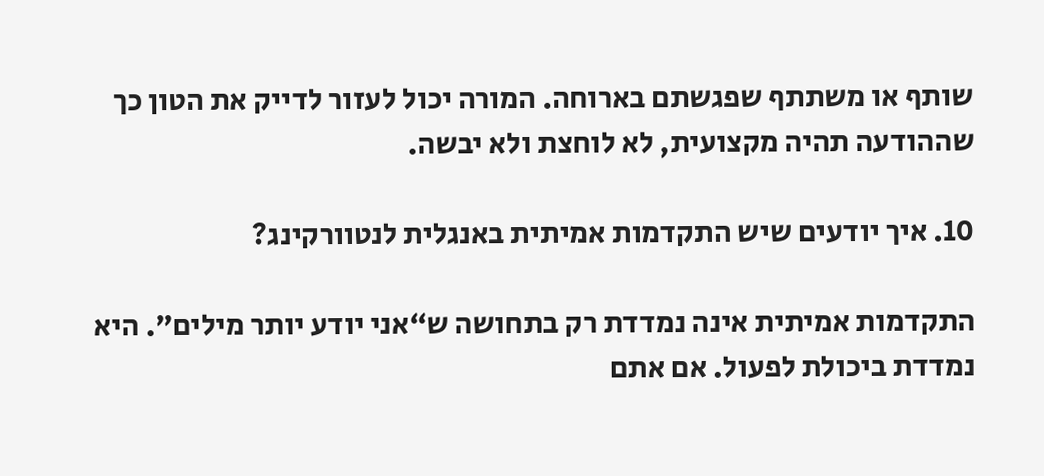שותף או משתתף שפגשתם בארוחה. המורה יכול לעזור לדייק את הטון כך שההודעה תהיה מקצועית, לא לוחצת ולא יבשה.

10. איך יודעים שיש התקדמות אמיתית באנגלית לנטוורקינג?

התקדמות אמיתית אינה נמדדת רק בתחושה ש“אני יודע יותר מילים”. היא נמדדת ביכולת לפעול. אם אתם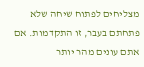מצליחים לפתוח שיחה שלא פתחתם בעבר, זו התקדמות. אם אתם עונים מהר יותר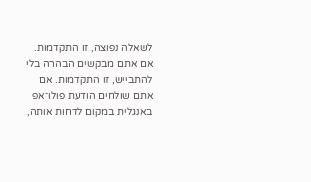לשאלה נפוצה, זו התקדמות. אם אתם מבקשים הבהרה בלי להתבייש, זו התקדמות. אם אתם שולחים הודעת פולו־אפ באנגלית במקום לדחות אותה,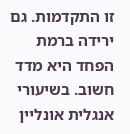זו התקדמות. גם ירידה ברמת הפחד היא מדד חשוב. בשיעורי אנגלית אונליין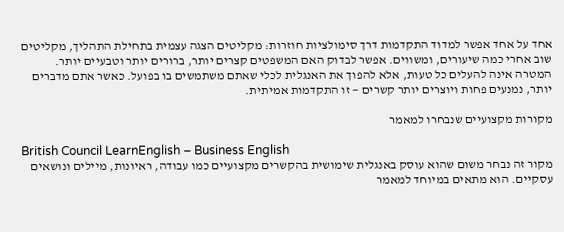אחד על אחד אפשר למדוד התקדמות דרך סימולציות חוזרות: מקליטים הצגה עצמית בתחילת התהליך, מקליטים שוב אחרי כמה שיעורים, ומשווים. אפשר לבדוק האם המשפטים קצרים יותר, ברורים יותר וטבעיים יותר. המטרה אינה להעלים כל טעות, אלא להפוך את האנגלית לכלי שאתם משתמשים בו בפועל. כאשר אתם מדברים יותר, נמנעים פחות ויוצרים יותר קשרים — זו התקדמות אמיתית.

מקורות מקצועיים שנבחרו למאמר

British Council LearnEnglish – Business English
מקור זה נבחר משום שהוא עוסק באנגלית שימושית בהקשרים מקצועיים כמו עבודה, ראיונות, מיילים ונושאים עסקיים. הוא מתאים במיוחד למאמר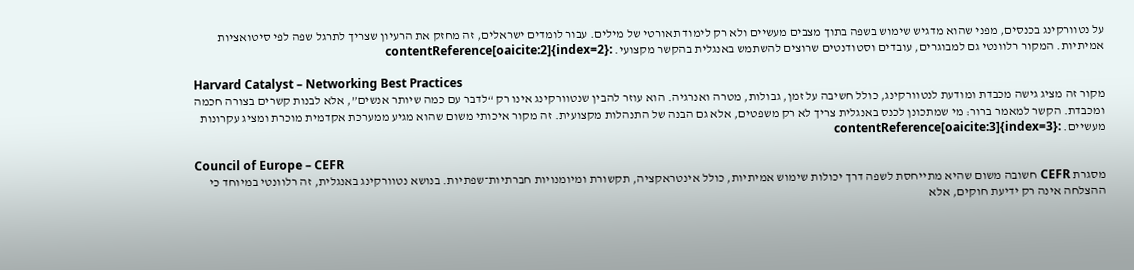על נטוורקינג בכנסים, מפני שהוא מדגיש שימוש בשפה בתוך מצבים מעשיים ולא רק לימוד תאורטי של מילים. עבור לומדים ישראלים, זה מחזק את הרעיון שצריך לתרגל שפה לפי סיטואציות אמיתיות. המקור רלוונטי גם למבוגרים, עובדים וסטודנטים שרוצים להשתמש באנגלית בהקשר מקצועי. :contentReference[oaicite:2]{index=2}

Harvard Catalyst – Networking Best Practices
מקור זה מציג גישה מכבדת ומודעת לנטוורקינג, כולל חשיבה על זמן, גבולות, מטרה ואנרגיה. הוא עוזר להבין שנטוורקינג אינו רק “לדבר עם כמה שיותר אנשים”, אלא לבנות קשרים בצורה חכמה ומכבדת. הקשר למאמר ברור: מי שמתכונן לכנס באנגלית צריך לא רק משפטים, אלא גם הבנה של התנהלות מקצועית. זה מקור איכותי משום שהוא מגיע ממערכת אקדמית מוכרת ומציג עקרונות מעשיים. :contentReference[oaicite:3]{index=3}

Council of Europe – CEFR
מסגרת CEFR חשובה משום שהיא מתייחסת לשפה דרך יכולות שימוש אמיתיות, כולל אינטראקציה, תקשורת ומיומנויות חברתיות־שפתיות. בנושא נטוורקינג באנגלית, זה רלוונטי במיוחד כי ההצלחה אינה רק ידיעת חוקים, אלא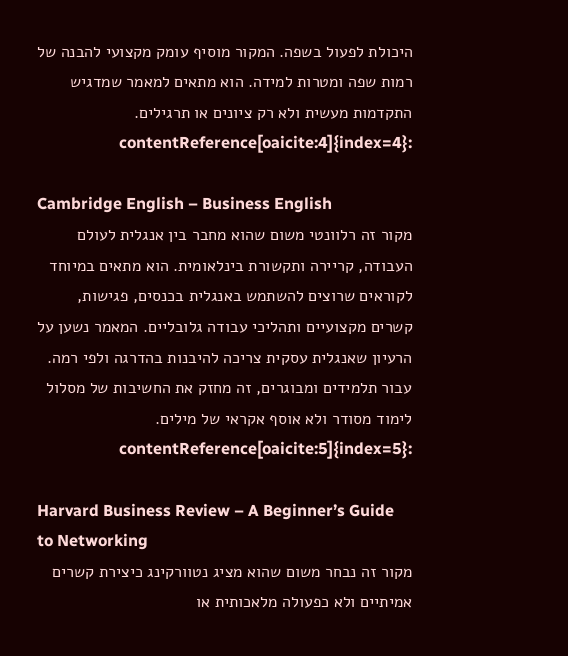היכולת לפעול בשפה. המקור מוסיף עומק מקצועי להבנה של רמות שפה ומטרות למידה. הוא מתאים למאמר שמדגיש התקדמות מעשית ולא רק ציונים או תרגילים. :contentReference[oaicite:4]{index=4}

Cambridge English – Business English
מקור זה רלוונטי משום שהוא מחבר בין אנגלית לעולם העבודה, קריירה ותקשורת בינלאומית. הוא מתאים במיוחד לקוראים שרוצים להשתמש באנגלית בכנסים, פגישות, קשרים מקצועיים ותהליכי עבודה גלובליים. המאמר נשען על הרעיון שאנגלית עסקית צריכה להיבנות בהדרגה ולפי רמה. עבור תלמידים ומבוגרים, זה מחזק את החשיבות של מסלול לימוד מסודר ולא אוסף אקראי של מילים. :contentReference[oaicite:5]{index=5}

Harvard Business Review – A Beginner’s Guide to Networking
מקור זה נבחר משום שהוא מציג נטוורקינג כיצירת קשרים אמיתיים ולא כפעולה מלאכותית או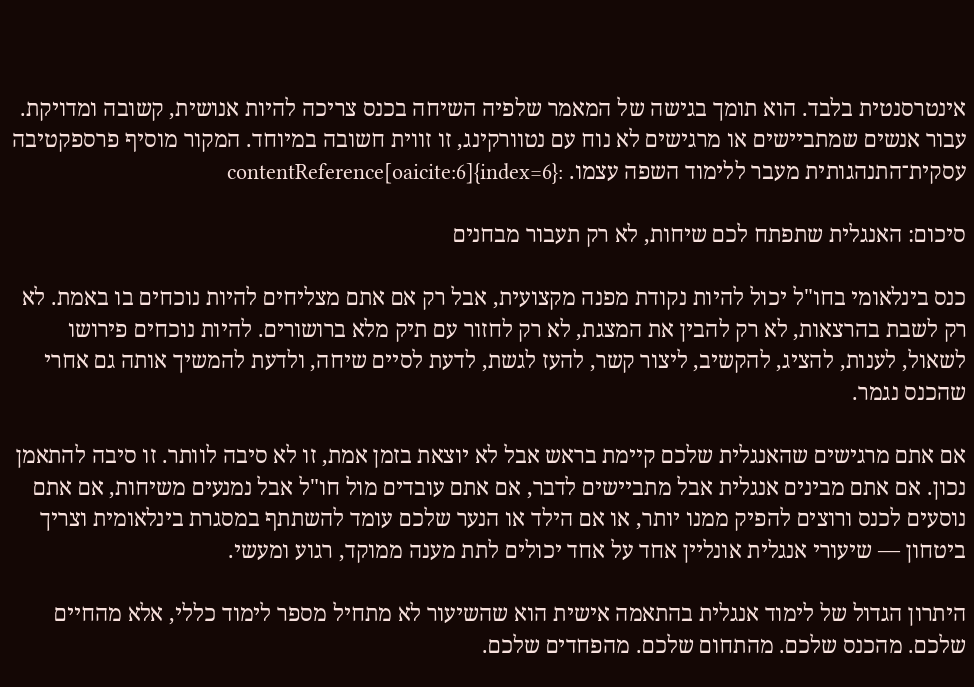אינטרסנטית בלבד. הוא תומך בגישה של המאמר שלפיה השיחה בכנס צריכה להיות אנושית, קשובה ומדויקת. עבור אנשים שמתביישים או מרגישים לא נוח עם נטוורקינג, זו זווית חשובה במיוחד. המקור מוסיף פרספקטיבה עסקית־התנהגותית מעבר ללימוד השפה עצמו. :contentReference[oaicite:6]{index=6}

סיכום: האנגלית שתפתח לכם שיחות, לא רק תעבור מבחנים

כנס בינלאומי בחו"ל יכול להיות נקודת מפנה מקצועית, אבל רק אם אתם מצליחים להיות נוכחים בו באמת. לא רק לשבת בהרצאות, לא רק להבין את המצגת, לא רק לחזור עם תיק מלא ברושורים. להיות נוכחים פירושו לשאול, לענות, להציג, להקשיב, ליצור קשר, להעז לגשת, לדעת לסיים שיחה, ולדעת להמשיך אותה גם אחרי שהכנס נגמר.

אם אתם מרגישים שהאנגלית שלכם קיימת בראש אבל לא יוצאת בזמן אמת, זו לא סיבה לוותר. זו סיבה להתאמן נכון. אם אתם מבינים אנגלית אבל מתביישים לדבר, אם אתם עובדים מול חו"ל אבל נמנעים משיחות, אם אתם נוסעים לכנס ורוצים להפיק ממנו יותר, או אם הילד או הנער שלכם עומד להשתתף במסגרת בינלאומית וצריך ביטחון — שיעורי אנגלית אונליין אחד על אחד יכולים לתת מענה ממוקד, רגוע ומעשי.

היתרון הגדול של לימוד אנגלית בהתאמה אישית הוא שהשיעור לא מתחיל מספר לימוד כללי, אלא מהחיים שלכם. מהכנס שלכם. מהתחום שלכם. מהפחדים שלכם.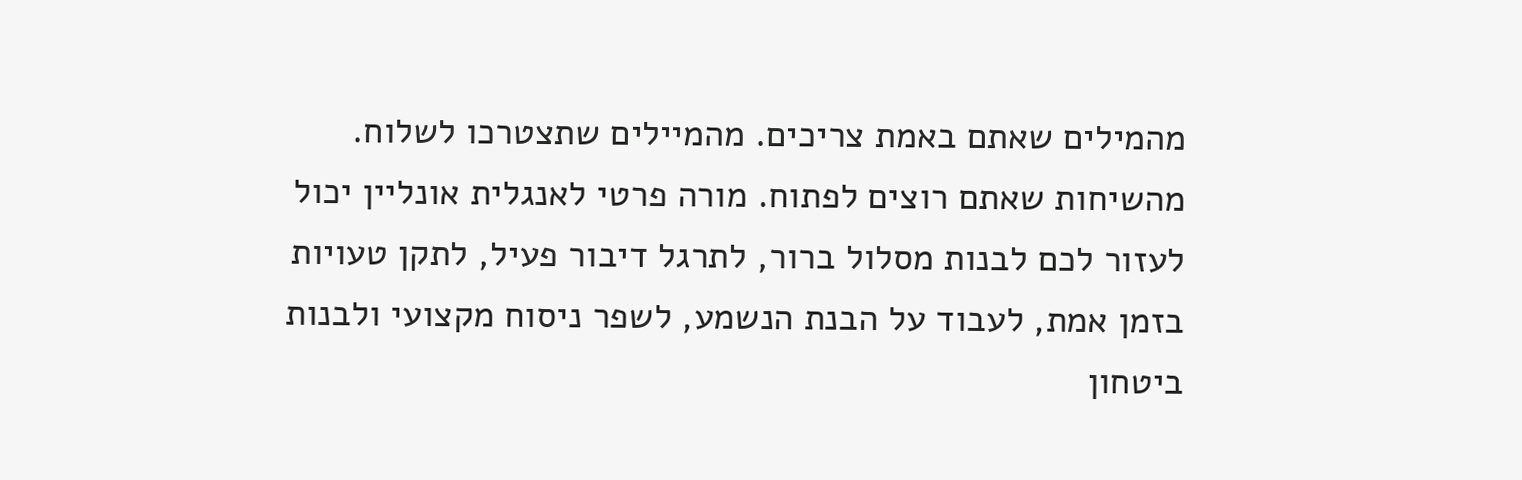מהמילים שאתם באמת צריכים. מהמיילים שתצטרכו לשלוח. מהשיחות שאתם רוצים לפתוח. מורה פרטי לאנגלית אונליין יכול לעזור לכם לבנות מסלול ברור, לתרגל דיבור פעיל, לתקן טעויות בזמן אמת, לעבוד על הבנת הנשמע, לשפר ניסוח מקצועי ולבנות ביטחון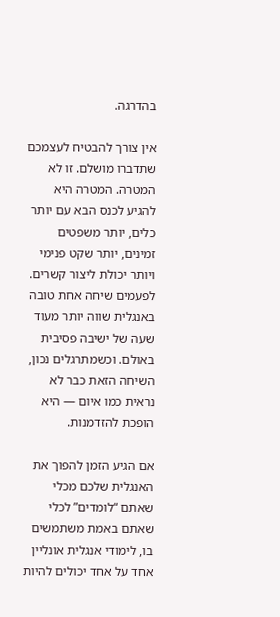בהדרגה.

אין צורך להבטיח לעצמכם שתדברו מושלם. זו לא המטרה. המטרה היא להגיע לכנס הבא עם יותר כלים, יותר משפטים זמינים, יותר שקט פנימי ויותר יכולת ליצור קשרים. לפעמים שיחה אחת טובה באנגלית שווה יותר מעוד שעה של ישיבה פסיבית באולם. וכשמתרגלים נכון, השיחה הזאת כבר לא נראית כמו איום — היא הופכת להזדמנות.

אם הגיע הזמן להפוך את האנגלית שלכם מכלי שאתם “לומדים” לכלי שאתם באמת משתמשים בו, לימודי אנגלית אונליין אחד על אחד יכולים להיות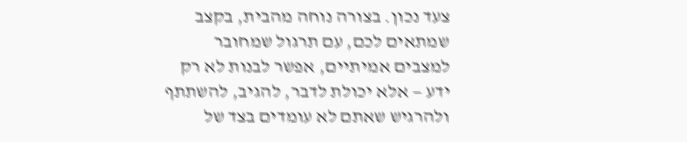צעד נכון. בצורה נוחה מהבית, בקצב שמתאים לכם, עם תרגול שמחובר למצבים אמיתיים, אפשר לבנות לא רק ידע — אלא יכולת לדבר, להגיב, להשתתף ולהרגיש שאתם לא עומדים בצד של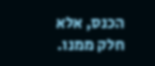הכנס, אלא חלק ממנו.